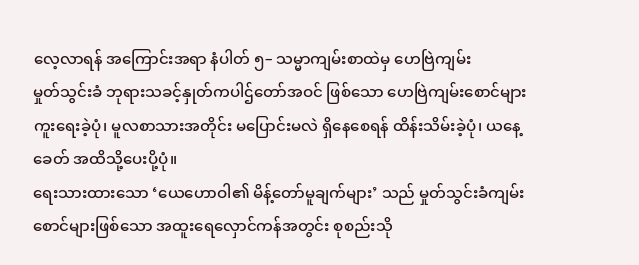လေ့လာရန် အကြောင်းအရာ နံပါတ် ၅– သမ္မာကျမ်းစာထဲမှ ဟေဗြဲကျမ်း
မှုတ်သွင်းခံ ဘုရားသခင့်နှုတ်ကပါဌ်တော်အဝင် ဖြစ်သော ဟေဗြဲကျမ်းစောင်များ ကူးရေးခဲ့ပုံ၊ မူလစာသားအတိုင်း မပြောင်းမလဲ ရှိနေစေရန် ထိန်းသိမ်းခဲ့ပုံ၊ ယနေ့ခေတ် အထိသို့ပေးပို့ပုံ။
ရေးသားထားသော ‘ယေဟောဝါ၏ မိန့်တော်မူချက်များ’ သည် မှုတ်သွင်းခံကျမ်းစောင်များဖြစ်သော အထူးရေလှောင်ကန်အတွင်း စုစည်းသို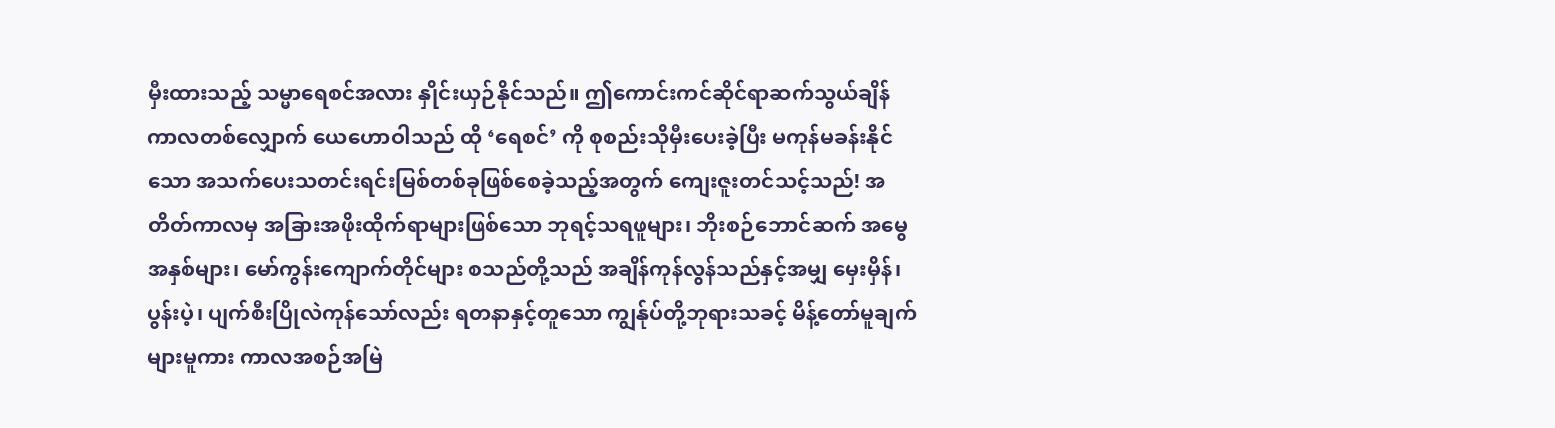မှီးထားသည့် သမ္မာရေစင်အလား နှိုင်းယှဉ်နိုင်သည်။ ဤကောင်းကင်ဆိုင်ရာဆက်သွယ်ချိန် ကာလတစ်လျှောက် ယေဟောဝါသည် ထို ‘ရေစင်’ ကို စုစည်းသိုမှီးပေးခဲ့ပြီး မကုန်မခန်းနိုင်သော အသက်ပေးသတင်းရင်းမြစ်တစ်ခုဖြစ်စေခဲ့သည့်အတွက် ကျေးဇူးတင်သင့်သည်! အတိတ်ကာလမှ အခြားအဖိုးထိုက်ရာများဖြစ်သော ဘုရင့်သရဖူများ၊ ဘိုးစဉ်ဘောင်ဆက် အမွေအနှစ်များ၊ မော်ကွန်းကျောက်တိုင်များ စသည်တို့သည် အချိန်ကုန်လွန်သည်နှင့်အမျှ မှေးမှိန်၊ ပွန်းပဲ့၊ ပျက်စီးပြိုလဲကုန်သော်လည်း ရတနာနှင့်တူသော ကျွန်ုပ်တို့ဘုရားသခင့် မိန့်တော်မူချက်များမူကား ကာလအစဉ်အမြဲ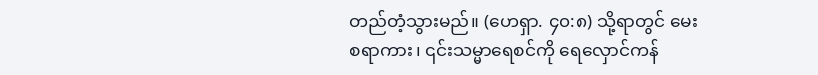တည်တံ့သွားမည်။ (ဟေရှာ. ၄၀:၈) သို့ရာတွင် မေးစရာကား၊ ၎င်းသမ္မာရေစင်ကို ရေလှောင်ကန်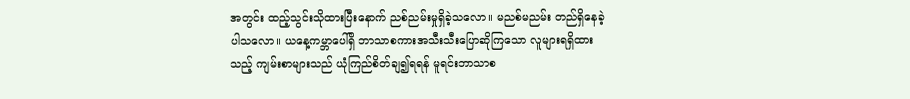အတွင်း ထည့်သွင်းသိုထားပြီးနောက် ညစ်ညမ်းမှုရှိခဲ့သလော။ မညစ်မညမ်း တည်ရှိနေခဲ့ပါသလော။ ယနေ့ကမ္ဘာပေါ်ရှိ ဘာသာစကားအသီးသီးပြောဆိုကြသော လူများရရှိထားသည့် ကျမ်းစာများသည် ယုံကြည်စိတ်ချ၍ရရန် မူရင်းဘာသာစ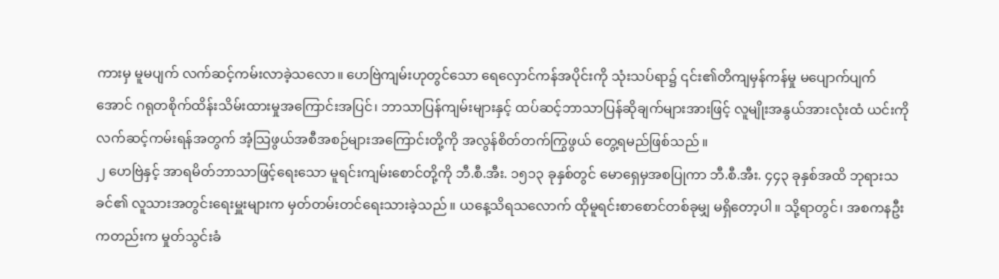ကားမှ မူမပျက် လက်ဆင့်ကမ်းလာခဲ့သလော။ ဟေဗြဲကျမ်းဟုတွင်သော ရေလှောင်ကန်အပိုင်းကို သုံးသပ်ရာ၌ ၎င်း၏တိကျမှန်ကန်မှု မပျောက်ပျက်အောင် ဂရုတစိုက်ထိန်းသိမ်းထားမှုအကြောင်းအပြင်၊ ဘာသာပြန်ကျမ်းများနှင့် ထပ်ဆင့်ဘာသာပြန်ဆိုချက်များအားဖြင့် လူမျိုးအနွယ်အားလုံးထံ ယင်းကို လက်ဆင့်ကမ်းရန်အတွက် အံ့သြဖွယ်အစီအစဉ်များအကြောင်းတို့ကို အလွန်စိတ်တက်ကြွဖွယ် တွေ့ရမည်ဖြစ်သည်။
၂ ဟေဗြဲနှင့် အာရမိတ်ဘာသာဖြင့်ရေးသော မူရင်းကျမ်းစောင်တို့ကို ဘီ.စီ.အီး. ၁၅၁၃ ခုနှစ်တွင် မောရှေမှအစပြုကာ ဘီ.စီ.အီး. ၄၄၃ ခုနှစ်အထိ ဘုရားသခင်၏ လူသားအတွင်းရေးမှူးများက မှတ်တမ်းတင်ရေးသားခဲ့သည်။ ယနေ့သိရသလောက် ထိုမူရင်းစာစောင်တစ်ခုမျှ မရှိတော့ပါ။ သို့ရာတွင်၊ အစကနဦးကတည်းက မှုတ်သွင်းခံ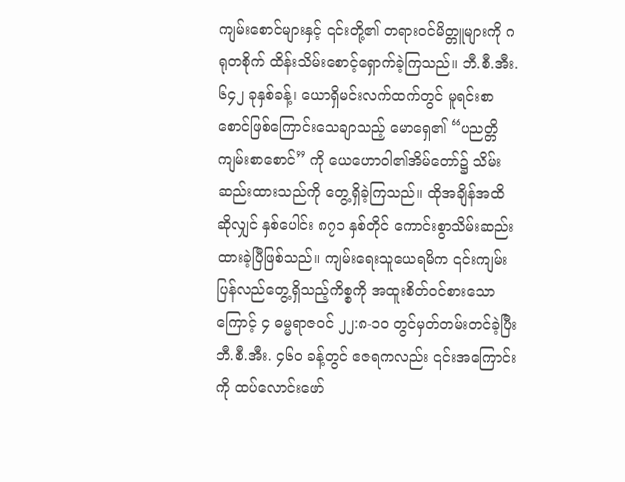ကျမ်းစောင်များနှင့် ၎င်းတို့၏ တရားဝင်မိတ္တူများကို ဂရုတစိုက် ထိန်းသိမ်းစောင့်ရှောက်ခဲ့ကြသည်။ ဘီ.စီ.အီး. ၆၄၂ ခုနှစ်ခန့်၊ ယောရှိမင်းလက်ထက်တွင် မူရင်းစာစောင်ဖြစ်ကြောင်းသေချာသည့် မောရှေ၏ “ပညတ္တိကျမ်းစာစောင်” ကို ယေဟောဝါ၏အိမ်တော်၌ သိမ်းဆည်းထားသည်ကို တွေ့ရှိခဲ့ကြသည်။ ထိုအချိန်အထိဆိုလျှင် နှစ်ပေါင်း ၈၇၁ နှစ်တိုင် ကောင်းစွာသိမ်းဆည်းထားခဲ့ပြီဖြစ်သည်။ ကျမ်းရေးသူယေရမိက ၎င်းကျမ်းပြန်လည်တွေ့ရှိသည့်ကိစ္စကို အထူးစိတ်ဝင်စားသောကြောင့် ၄ ဓမ္မရာဇဝင် ၂၂:၈-၁၀ တွင်မှတ်တမ်းတင်ခဲ့ပြီး ဘီ.စီ.အီး. ၄၆၀ ခန့်တွင် ဧဇရကလည်း ၎င်းအကြောင်းကို ထပ်လောင်းဖော်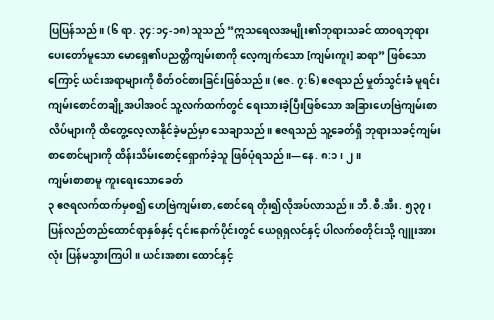ပြပြန်သည်။ (၆ ရာ. ၃၄:၁၄-၁၈) သူသည် “ဣသရေလအမျိုး၏ဘုရားသခင် ထာဝရဘုရားပေးတော်မူသော မောရှေ၏ပညတ္တိကျမ်းစာကို လေ့ကျက်သော [ကျမ်းကူး] ဆရာ” ဖြစ်သောကြောင့် ယင်းအရာများကို စိတ်ဝင်စားခြင်းဖြစ်သည်။ (ဧဇ. ၇:၆) ဧဇရသည် မှုတ်သွင်းခံ မူရင်းကျမ်းစောင်တချို့အပါအဝင် သူ့လက်ထက်တွင် ရေးသားခဲ့ပြီးဖြစ်သော အခြားဟေဗြဲကျမ်းစာလိပ်များကို ထိတွေ့လေ့လာနိုင်ခဲ့မည်မှာ သေချာသည်။ ဧဇရသည် သူ့ခေတ်ရှိ ဘုရားသခင့်ကျမ်းစာစောင်များကို ထိန်းသိမ်းစောင့်ရှောက်ခဲ့သူ ဖြစ်ပုံရသည်။—နေ. ၈:၁၊ ၂။
ကျမ်းစာစာမူ ကူးရေးသောခေတ်
၃ ဧဇရလက်ထက်မှစ၍ ဟေဗြဲကျမ်းစာ,စောင်ရေ တိုး၍လိုအပ်လာသည်။ ဘီ.စီ.အီး. ၅၃၇၊ ပြန်လည်တည်ထောင်ရာနှစ်နှင့် ၎င်းနောက်ပိုင်းတွင် ယေရုရှလင်နှင့် ပါလက်စတိုင်းသို့ ဂျူးအားလုံး ပြန်မသွားကြပါ။ ယင်းအစား ထောင်နှင့်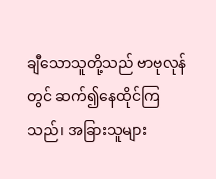ချီသောသူတို့သည် ဗာဗုလုန်တွင် ဆက်၍နေထိုင်ကြသည်၊ အခြားသူများ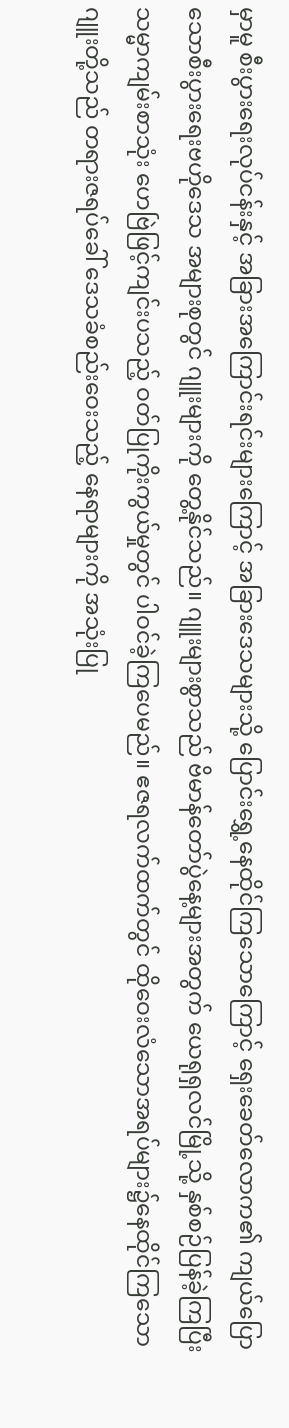မှာမူ စီးပွားရေးလုပ်ငန်းနှင့် အခြားအကြောင်းရင်းများကြောင့် အခြားဒေသများသို့ ပြောင်းရွှေ့နေထိုင်ကြသောကြောင့် ရှေးခေတ်လောက၏ ကျယ်ပြောသောစီးပွားရေးဗဟိုဒေသ အများစုတွင် ဂျူးများကို တွေ့နိုင်သည်။ ဂျူးများစွာသည် ဗိမာန်တော်ပွဲနေ့များအတွက် ယေရုရှလင်မြို့သို့ နှစ်စဉ်ပြန်ခဲ့ကြပြီး သမ္မာကျမ်းစာသုံး ဟေဗြဲဖြင့်ကျင်းပသည့် ဝတ်ပြုကိုးကွယ်မှုတွင် ပါဝင်ခဲ့ကြပေမည်။ ဧဇရလက်ထက်တွင် ထိုဝေးလံသောအရပ်များ၌နေထိုင်ကြသော ဂျူးတို့သည် တရားဇရပ်ခေါ် ဒေသခံစည်းဝေးသည့် နေရာများကို အသုံးပြု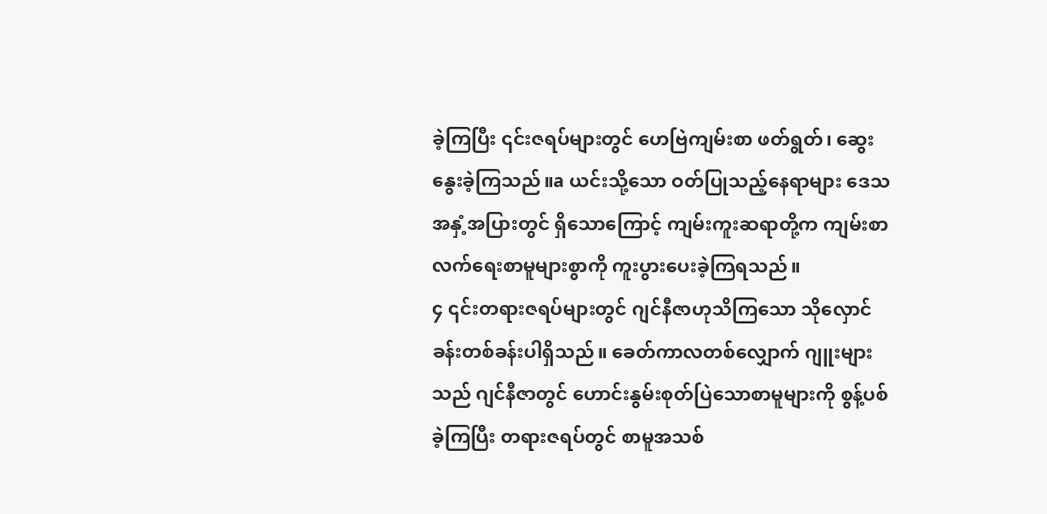ခဲ့ကြပြီး ၎င်းဇရပ်များတွင် ဟေဗြဲကျမ်းစာ ဖတ်ရွတ်၊ ဆွေးနွေးခဲ့ကြသည်။a ယင်းသို့သော ဝတ်ပြုသည့်နေရာများ ဒေသအနှံ့အပြားတွင် ရှိသောကြောင့် ကျမ်းကူးဆရာတို့က ကျမ်းစာလက်ရေးစာမူများစွာကို ကူးပွားပေးခဲ့ကြရသည်။
၄ ၎င်းတရားဇရပ်များတွင် ဂျင်နီဇာဟုသိကြသော သိုလှောင်ခန်းတစ်ခန်းပါရှိသည်။ ခေတ်ကာလတစ်လျှောက် ဂျူးများသည် ဂျင်နီဇာတွင် ဟောင်းနွမ်းစုတ်ပြဲသောစာမူများကို စွန့်ပစ်ခဲ့ကြပြီး တရားဇရပ်တွင် စာမူအသစ်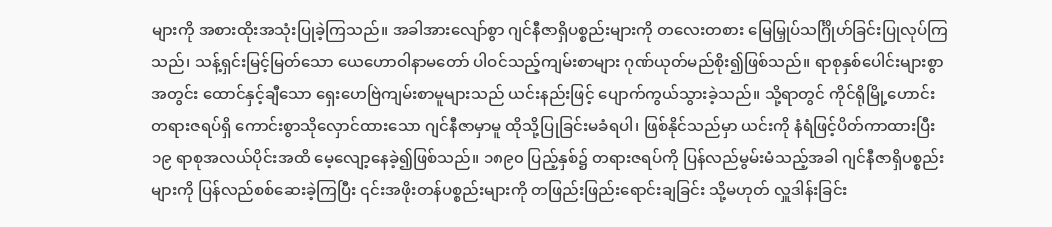များကို အစားထိုးအသုံးပြုခဲ့ကြသည်။ အခါအားလျော်စွာ ဂျင်နီဇာရှိပစ္စည်းများကို တလေးတစား မြေမြှုပ်သင်္ဂြိုဟ်ခြင်းပြုလုပ်ကြသည်၊ သန့်ရှင်းမြင့်မြတ်သော ယေဟောဝါနာမတော် ပါဝင်သည့်ကျမ်းစာများ ဂုဏ်ယုတ်မည်စိုး၍ဖြစ်သည်။ ရာစုနှစ်ပေါင်းများစွာအတွင်း ထောင်နှင့်ချီသော ရှေးဟေဗြဲကျမ်းစာမူများသည် ယင်းနည်းဖြင့် ပျောက်ကွယ်သွားခဲ့သည်။ သို့ရာတွင် ကိုင်ရိုမြို့ဟောင်း တရားဇရပ်ရှိ ကောင်းစွာသိုလှောင်ထားသော ဂျင်နီဇာမှာမူ ထိုသို့ပြုခြင်းမခံရပါ၊ ဖြစ်နိုင်သည်မှာ ယင်းကို နံရံဖြင့်ပိတ်ကာထားပြီး ၁၉ ရာစုအလယ်ပိုင်းအထိ မေ့လျော့နေခဲ့၍ဖြစ်သည်။ ၁၈၉၀ ပြည့်နှစ်၌ တရားဇရပ်ကို ပြန်လည်မွမ်းမံသည့်အခါ ဂျင်နီဇာရှိပစ္စည်းများကို ပြန်လည်စစ်ဆေးခဲ့ကြပြီး ၎င်းအဖိုးတန်ပစ္စည်းများကို တဖြည်းဖြည်းရောင်းချခြင်း သို့မဟုတ် လှူဒါန်းခြင်း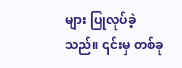များ ပြုလုပ်ခဲ့သည်။ ၎င်းမှ တစ်ခု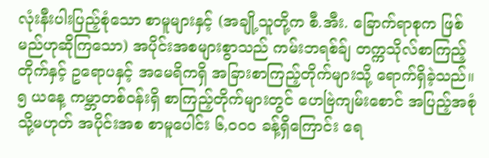လုံးနီးပါးပြည့်စုံသော စာမူများနှင့် (အချို့သူတို့က စီ.အီး. ခြောက်ရာစုက ဖြစ်မည်ဟုဆိုကြသော) အပိုင်းအစများစွာသည် ကမ်းဘရစ်ခ်ျ တက္ကသိုလ်စာကြည့်တိုက်နှင့် ဥရောပနှင့် အမေရိကရှိ အခြားစာကြည့်တိုက်များသို့ ရောက်ရှိခဲ့သည်။
၅ ယနေ့ ကမ္ဘာတစ်ဝန်းရှိ စာကြည့်တိုက်များတွင် ဟေဗြဲကျမ်းစောင် အပြည့်အစုံ သို့မဟုတ် အပိုင်းအစ စာမူပေါင်း ၆,၀၀၀ ခန့်ရှိကြောင်း ရေ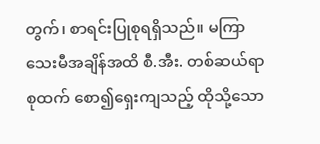တွက်၊ စာရင်းပြုစုရရှိသည်။ မကြာသေးမီအချိန်အထိ စီ.အီး. တစ်ဆယ်ရာစုထက် စော၍ရှေးကျသည့် ထိုသို့သော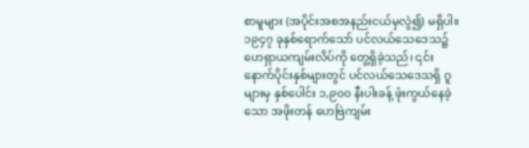စာမူများ (အပိုင်းအစအနည်းငယ်မှလွဲ၍) မရှိပါ။ ၁၉၄၇ ခုနှစ်ရောက်သော် ပင်လယ်သေဒေသ၌ ဟေရှာယကျမ်းလိပ်ကို တွေ့ရှိခဲ့သည်၊ ၎င်းနောက်ပိုင်းနှစ်များတွင် ပင်လယ်သေဒေသရှိ ဂူများမှ နှစ်ပေါင်း ၁,၉၀၀ နီးပါးခန့် ဖုံးကွယ်နေခဲ့သော အဖိုးတန် ဟေဗြဲကျမ်း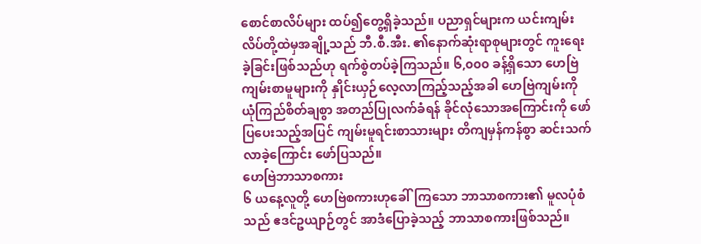စောင်စာလိပ်များ ထပ်၍တွေ့ရှိခဲ့သည်။ ပညာရှင်များက ယင်းကျမ်းလိပ်တို့ထဲမှအချို့သည် ဘီ.စီ.အီး. ၏နောက်ဆုံးရာစုများတွင် ကူးရေးခဲ့ခြင်းဖြစ်သည်ဟု ရက်စွဲတပ်ခဲ့ကြသည်။ ၆,၀၀၀ ခန့်ရှိသော ဟေဗြဲကျမ်းစာမူများကို နှိုင်းယှဉ်လေ့လာကြည့်သည့်အခါ ဟေဗြဲကျမ်းကို ယုံကြည်စိတ်ချစွာ အတည်ပြုလက်ခံရန် ခိုင်လုံသောအကြောင်းကို ဖော်ပြပေးသည့်အပြင် ကျမ်းမူရင်းစာသားများ တိကျမှန်ကန်စွာ ဆင်းသက်လာခဲ့ကြောင်း ဖော်ပြသည်။
ဟေဗြဲဘာသာစကား
၆ ယနေ့လူတို့ ဟေဗြဲစကားဟုခေါ်ကြသော ဘာသာစကား၏ မူလပုံစံသည် ဧဒင်ဥယျာဉ်တွင် အာဒံပြောခဲ့သည့် ဘာသာစကားဖြစ်သည်။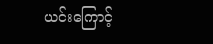ယင်းကြောင့်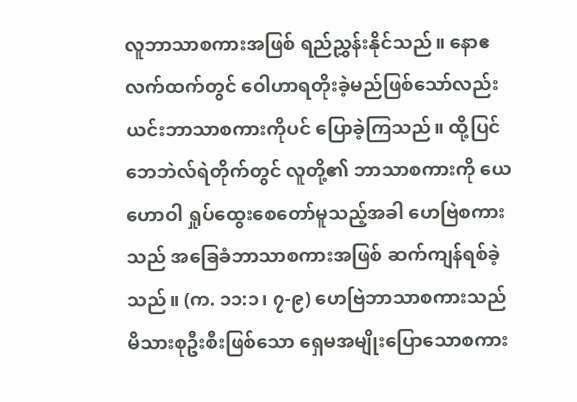လူဘာသာစကားအဖြစ် ရည်ညွှန်းနိုင်သည်။ နောဧလက်ထက်တွင် ဝေါဟာရတိုးခဲ့မည်ဖြစ်သော်လည်း ယင်းဘာသာစကားကိုပင် ပြောခဲ့ကြသည်။ ထို့ပြင် ဘေဘဲလ်ရဲတိုက်တွင် လူတို့၏ ဘာသာစကားကို ယေဟောဝါ ရှုပ်ထွေးစေတော်မူသည့်အခါ ဟေဗြဲစကားသည် အခြေခံဘာသာစကားအဖြစ် ဆက်ကျန်ရစ်ခဲ့သည်။ (က. ၁၁:၁၊ ၇-၉) ဟေဗြဲဘာသာစကားသည် မိသားစုဦးစီးဖြစ်သော ရှေမအမျိုးပြောသောစကား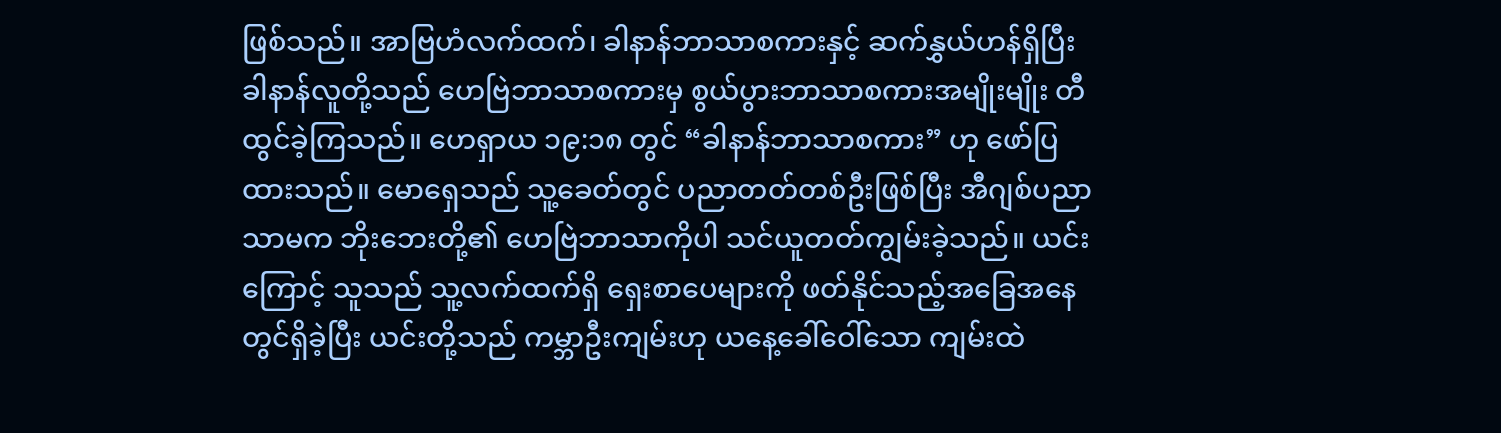ဖြစ်သည်။ အာဗြဟံလက်ထက်၊ ခါနာန်ဘာသာစကားနှင့် ဆက်နွှယ်ဟန်ရှိပြီး ခါနာန်လူတို့သည် ဟေဗြဲဘာသာစကားမှ စွယ်ပွားဘာသာစကားအမျိုးမျိုး တီထွင်ခဲ့ကြသည်။ ဟေရှာယ ၁၉:၁၈ တွင် “ခါနာန်ဘာသာစကား” ဟု ဖော်ပြထားသည်။ မောရှေသည် သူ့ခေတ်တွင် ပညာတတ်တစ်ဦးဖြစ်ပြီး အီဂျစ်ပညာသာမက ဘိုးဘေးတို့၏ ဟေဗြဲဘာသာကိုပါ သင်ယူတတ်ကျွမ်းခဲ့သည်။ ယင်းကြောင့် သူသည် သူ့လက်ထက်ရှိ ရှေးစာပေများကို ဖတ်နိုင်သည့်အခြေအနေတွင်ရှိခဲ့ပြီး ယင်းတို့သည် ကမ္ဘာဦးကျမ်းဟု ယနေ့ခေါ်ဝေါ်သော ကျမ်းထဲ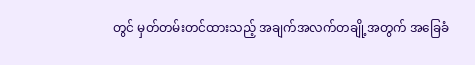တွင် မှတ်တမ်းတင်ထားသည့် အချက်အလက်တချို့အတွက် အခြေခံ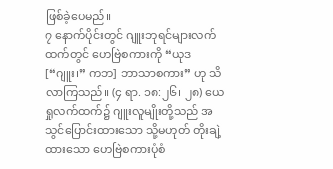ဖြစ်ခဲ့ပေမည်။
၇ နောက်ပိုင်းတွင် ဂျူးဘုရင်များလက်ထက်တွင် ဟေဗြဲစကားကို “ယုဒ [“ဂျူး၊” ကဘ] ဘာသာစကား” ဟု သိလာကြသည်။ (၄ ရာ. ၁၈:၂၆၊ ၂၈) ယေရှုလက်ထက်၌ ဂျူးလူမျိုးတို့သည် အသွင်ပြောင်းထားသော သို့မဟုတ် တိုးချဲ့ထားသော ဟေဗြဲစကားပုံစံ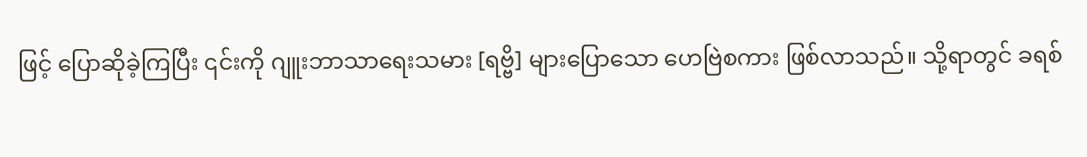ဖြင့် ပြောဆိုခဲ့ကြပြီး ၎င်းကို ဂျူးဘာသာရေးသမား [ရဗ္ဗိ] များပြောသော ဟေဗြဲစကား ဖြစ်လာသည်။ သို့ရာတွင် ခရစ်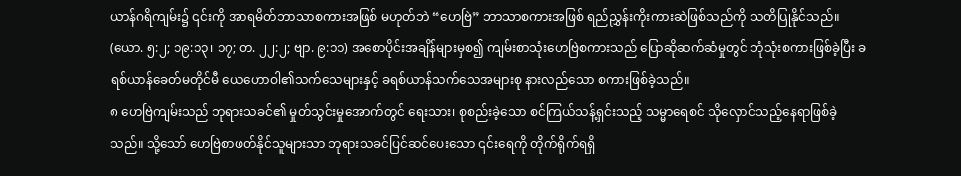ယာန်ဂရိကျမ်း၌ ၎င်းကို အာရမိတ်ဘာသာစကားအဖြစ် မဟုတ်ဘဲ “ဟေဗြဲ” ဘာသာစကားအဖြစ် ရည်ညွှန်းကိုးကားဆဲဖြစ်သည်ကို သတိပြုနိုင်သည်။ (ယော. ၅:၂; ၁၉:၁၃၊ ၁၇; တ. ၂၂:၂; ဗျာ. ၉:၁၁) အစောပိုင်းအချိန်များမှစ၍ ကျမ်းစာသုံးဟေဗြဲစကားသည် ပြောဆိုဆက်ဆံမှုတွင် ဘုံသုံးစကားဖြစ်ခဲ့ပြီး ခရစ်ယာန်ခေတ်မတိုင်မီ ယေဟောဝါ၏သက်သေများနှင့် ခရစ်ယာန်သက်သေအများစု နားလည်သော စကားဖြစ်ခဲ့သည်။
၈ ဟေဗြဲကျမ်းသည် ဘုရားသခင်၏ မှုတ်သွင်းမှုအောက်တွင် ရေးသား၊ စုစည်းခဲ့သော စင်ကြယ်သန့်ရှင်းသည့် သမ္မာရေစင် သိုလှောင်သည့်နေရာဖြစ်ခဲ့သည်။ သို့သော် ဟေဗြဲစာဖတ်နိုင်သူများသာ ဘုရားသခင်ပြင်ဆင်ပေးသော ၎င်းရေကို တိုက်ရိုက်ရရှိ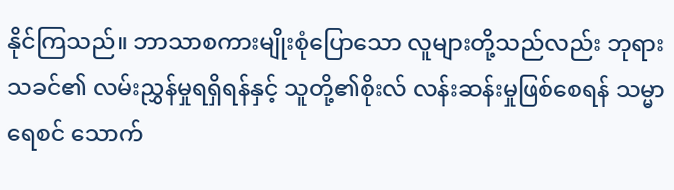နိုင်ကြသည်။ ဘာသာစကားမျိုးစုံပြောသော လူများတို့သည်လည်း ဘုရားသခင်၏ လမ်းညွှန်မှုရရှိရန်နှင့် သူတို့၏စိုးလ် လန်းဆန်းမှုဖြစ်စေရန် သမ္မာရေစင် သောက်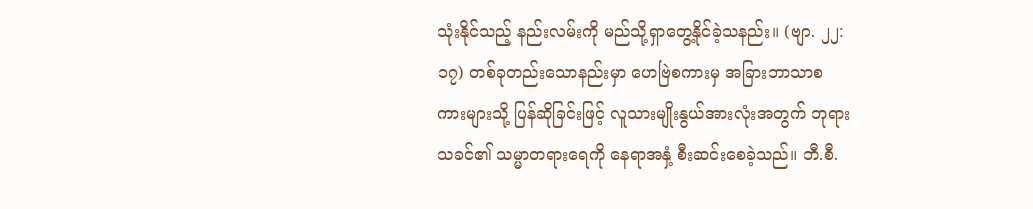သုံးနိုင်သည့် နည်းလမ်းကို မည်သို့ရှာတွေ့နိုင်ခဲ့သနည်း။ (ဗျာ. ၂၂:၁၇) တစ်ခုတည်းသောနည်းမှာ ဟေဗြဲစကားမှ အခြားဘာသာစကားများသို့ ပြန်ဆိုခြင်းဖြင့် လူသားမျိုးနွယ်အားလုံးအတွက် ဘုရားသခင်၏ သမ္မာတရားရေကို နေရာအနှံ့ စီးဆင်းစေခဲ့သည်။ ဘီ.စီ.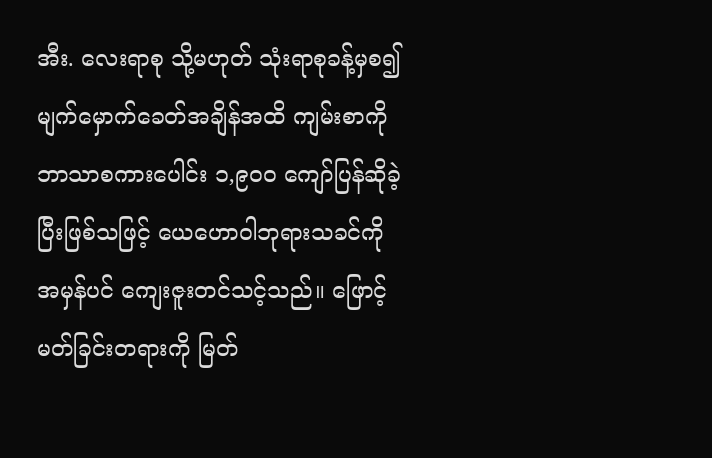အီး. လေးရာစု သို့မဟုတ် သုံးရာစုခန့်မှစ၍ မျက်မှောက်ခေတ်အချိန်အထိ ကျမ်းစာကို ဘာသာစကားပေါင်း ၁,၉၀၀ ကျော်ပြန်ဆိုခဲ့ပြီးဖြစ်သဖြင့် ယေဟောဝါဘုရားသခင်ကို အမှန်ပင် ကျေးဇူးတင်သင့်သည်။ ဖြောင့်မတ်ခြင်းတရားကို မြတ်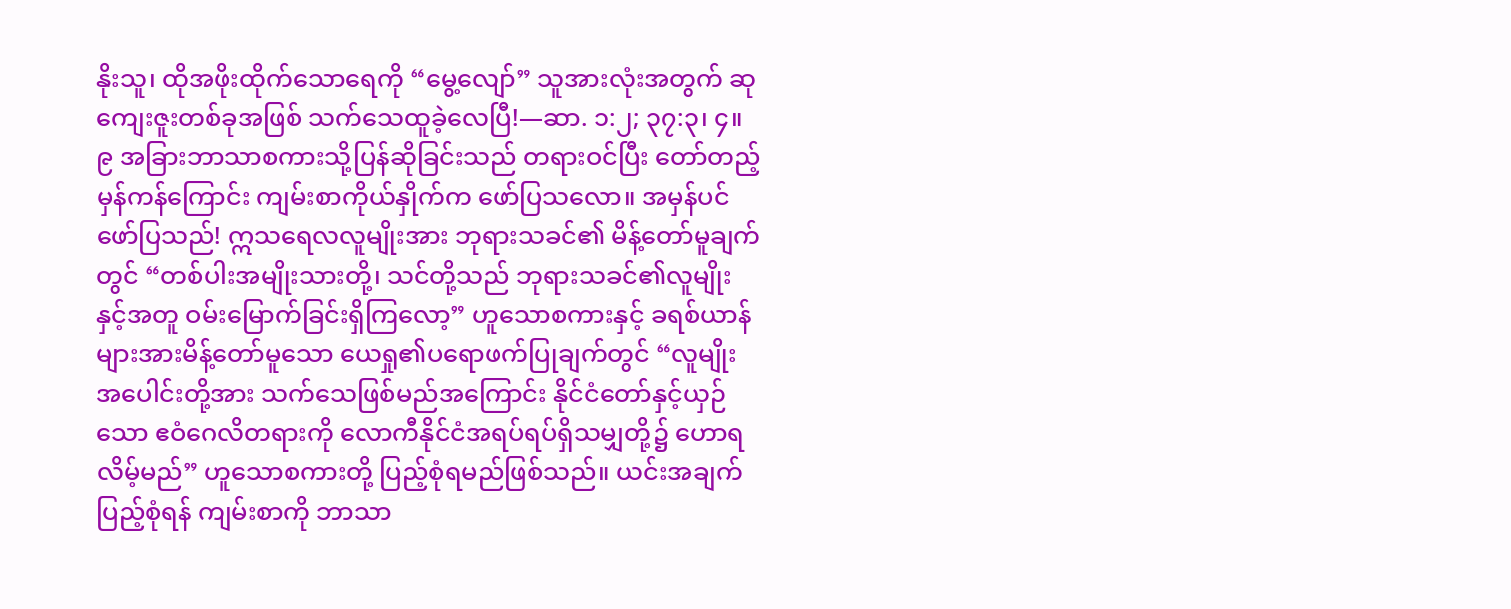နိုးသူ၊ ထိုအဖိုးထိုက်သောရေကို “မွေ့လျော်” သူအားလုံးအတွက် ဆုကျေးဇူးတစ်ခုအဖြစ် သက်သေထူခဲ့လေပြီ!—ဆာ. ၁:၂; ၃၇:၃၊ ၄။
၉ အခြားဘာသာစကားသို့ပြန်ဆိုခြင်းသည် တရားဝင်ပြီး တော်တည့်မှန်ကန်ကြောင်း ကျမ်းစာကိုယ်နှိုက်က ဖော်ပြသလော။ အမှန်ပင်ဖော်ပြသည်! ဣသရေလလူမျိုးအား ဘုရားသခင်၏ မိန့်တော်မူချက်တွင် “တစ်ပါးအမျိုးသားတို့၊ သင်တို့သည် ဘုရားသခင်၏လူမျိုးနှင့်အတူ ဝမ်းမြောက်ခြင်းရှိကြလော့” ဟူသောစကားနှင့် ခရစ်ယာန်များအားမိန့်တော်မူသော ယေရှု၏ပရောဖက်ပြုချက်တွင် “လူမျိုးအပေါင်းတို့အား သက်သေဖြစ်မည်အကြောင်း နိုင်ငံတော်နှင့်ယှဉ်သော ဧဝံဂေလိတရားကို လောကီနိုင်ငံအရပ်ရပ်ရှိသမျှတို့၌ ဟောရလိမ့်မည်” ဟူသောစကားတို့ ပြည့်စုံရမည်ဖြစ်သည်။ ယင်းအချက်ပြည့်စုံရန် ကျမ်းစာကို ဘာသာ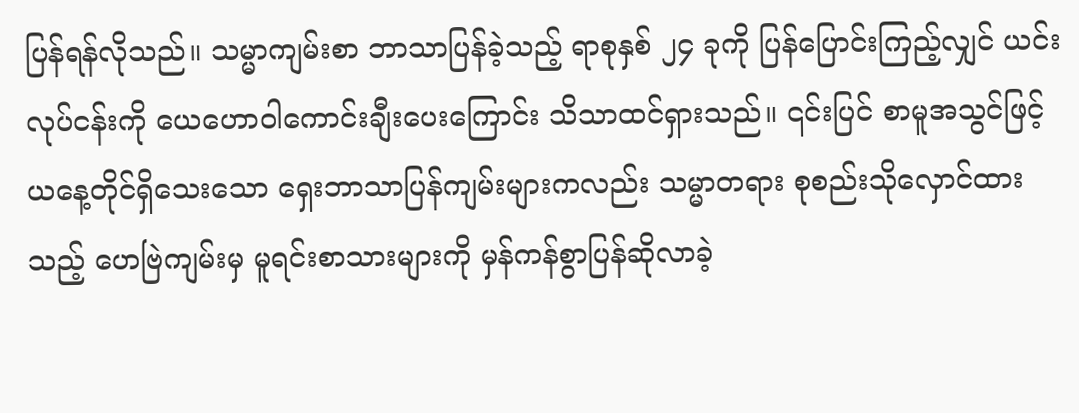ပြန်ရန်လိုသည်။ သမ္မာကျမ်းစာ ဘာသာပြန်ခဲ့သည့် ရာစုနှစ် ၂၄ ခုကို ပြန်ပြောင်းကြည့်လျှင် ယင်းလုပ်ငန်းကို ယေဟောဝါကောင်းချီးပေးကြောင်း သိသာထင်ရှားသည်။ ၎င်းပြင် စာမူအသွင်ဖြင့် ယနေ့တိုင်ရှိသေးသော ရှေးဘာသာပြန်ကျမ်းများကလည်း သမ္မာတရား စုစည်းသိုလှောင်ထားသည့် ဟေဗြဲကျမ်းမှ မူရင်းစာသားများကို မှန်ကန်စွာပြန်ဆိုလာခဲ့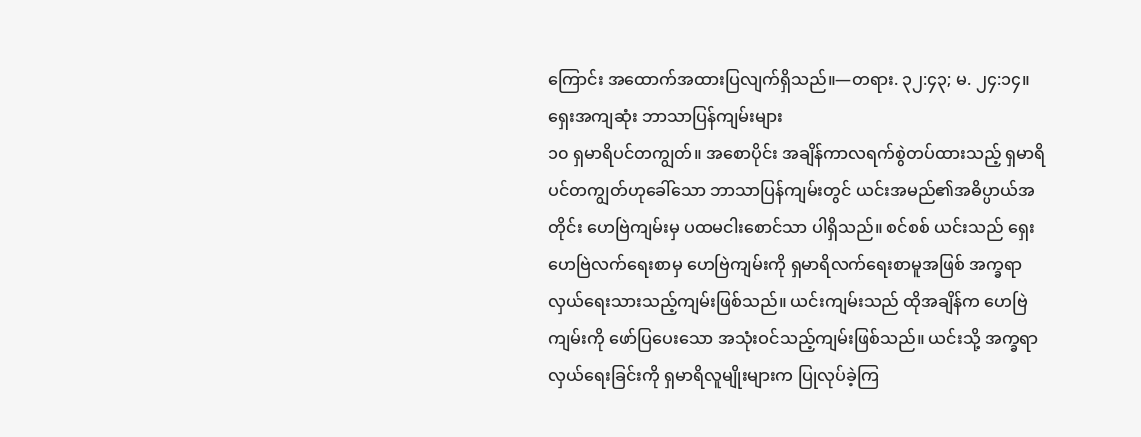ကြောင်း အထောက်အထားပြလျက်ရှိသည်။—တရား. ၃၂:၄၃; မ. ၂၄:၁၄။
ရှေးအကျဆုံး ဘာသာပြန်ကျမ်းများ
၁၀ ရှမာရိပင်တကျွတ်။ အစောပိုင်း အချိန်ကာလရက်စွဲတပ်ထားသည့် ရှမာရိပင်တကျွတ်ဟုခေါ်သော ဘာသာပြန်ကျမ်းတွင် ယင်းအမည်၏အဓိပ္ပာယ်အတိုင်း ဟေဗြဲကျမ်းမှ ပထမငါးစောင်သာ ပါရှိသည်။ စင်စစ် ယင်းသည် ရှေးဟေဗြဲလက်ရေးစာမှ ဟေဗြဲကျမ်းကို ရှမာရိလက်ရေးစာမူအဖြစ် အက္ခရာလှယ်ရေးသားသည့်ကျမ်းဖြစ်သည်။ ယင်းကျမ်းသည် ထိုအချိန်က ဟေဗြဲကျမ်းကို ဖော်ပြပေးသော အသုံးဝင်သည့်ကျမ်းဖြစ်သည်။ ယင်းသို့ အက္ခရာလှယ်ရေးခြင်းကို ရှမာရိလူမျိုးများက ပြုလုပ်ခဲ့ကြ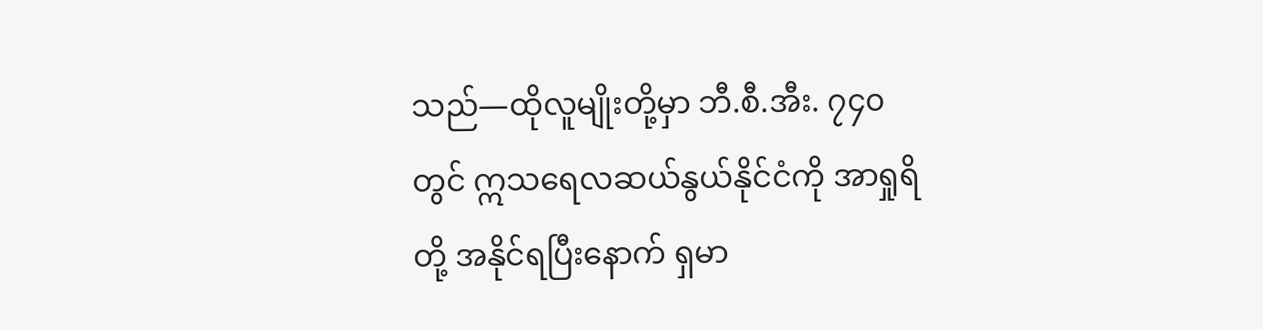သည်—ထိုလူမျိုးတို့မှာ ဘီ.စီ.အီး. ၇၄၀ တွင် ဣသရေလဆယ်နွယ်နိုင်ငံကို အာရှုရိတို့ အနိုင်ရပြီးနောက် ရှမာ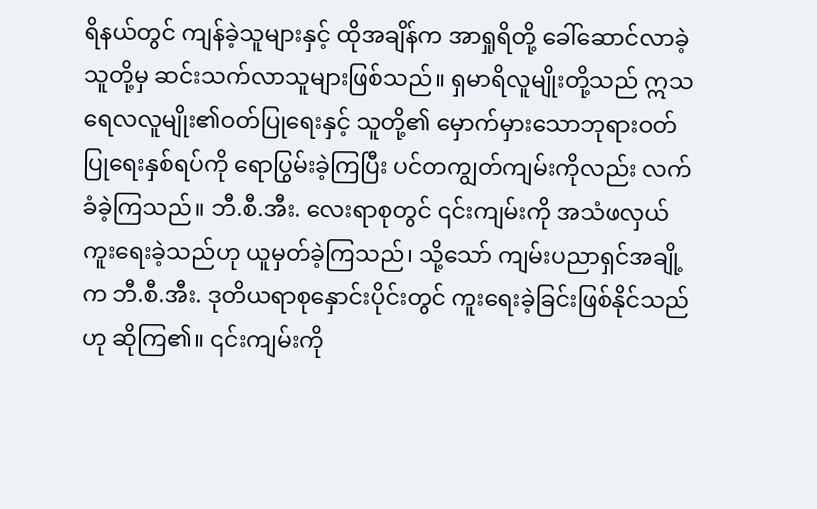ရိနယ်တွင် ကျန်ခဲ့သူများနှင့် ထိုအချိန်က အာရှုရိတို့ ခေါ်ဆောင်လာခဲ့သူတို့မှ ဆင်းသက်လာသူများဖြစ်သည်။ ရှမာရိလူမျိုးတို့သည် ဣသရေလလူမျိုး၏ဝတ်ပြုရေးနှင့် သူတို့၏ မှောက်မှားသောဘုရားဝတ်ပြုရေးနှစ်ရပ်ကို ရောပြွမ်းခဲ့ကြပြီး ပင်တကျွတ်ကျမ်းကိုလည်း လက်ခံခဲ့ကြသည်။ ဘီ.စီ.အီး. လေးရာစုတွင် ၎င်းကျမ်းကို အသံဖလှယ်ကူးရေးခဲ့သည်ဟု ယူမှတ်ခဲ့ကြသည်၊ သို့သော် ကျမ်းပညာရှင်အချို့က ဘီ.စီ.အီး. ဒုတိယရာစုနှောင်းပိုင်းတွင် ကူးရေးခဲ့ခြင်းဖြစ်နိုင်သည်ဟု ဆိုကြ၏။ ၎င်းကျမ်းကို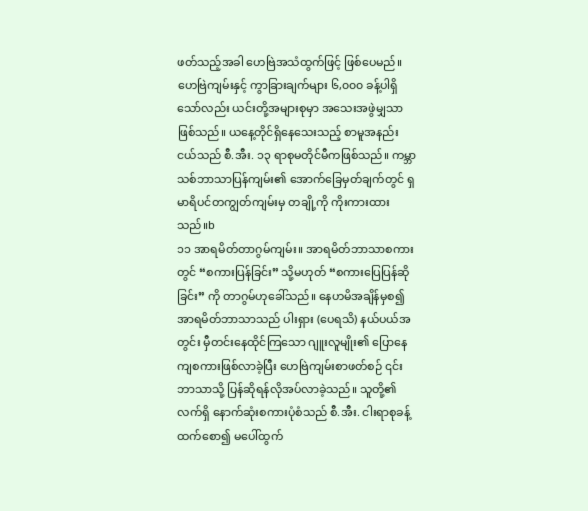ဖတ်သည့်အခါ ဟေဗြဲအသံထွက်ဖြင့် ဖြစ်ပေမည်။ ဟေဗြဲကျမ်းနှင့် ကွာခြားချက်များ ၆,၀၀၀ ခန့်ပါရှိသော်လည်း ယင်းတို့အများစုမှာ အသေးအဖွဲမျှသာဖြစ်သည်။ ယနေ့တိုင်ရှိနေသေးသည့် စာမူအနည်းငယ်သည် စီ.အီး. ၁၃ ရာစုမတိုင်မီကဖြစ်သည်။ ကမ္ဘာသစ်ဘာသာပြန်ကျမ်း၏ အောက်ခြေမှတ်ချက်တွင် ရှမာရိပင်တကျွတ်ကျမ်းမှ တချို့ကို ကိုးကားထားသည်။b
၁၁ အာရမိတ်တာဂွမ်ကျမ်း။ အာရမိတ်ဘာသာစကားတွင် “စကားပြန်ခြင်း” သို့မဟုတ် “စကားပြေပြန်ဆိုခြင်း” ကို တာဂွမ်ဟုခေါ်သည်။ နေဟမိအချိန်မှစ၍ အာရမိတ်ဘာသာသည် ပါးရှား (ပေရသိ) နယ်ပယ်အတွင်း မှီတင်းနေထိုင်ကြသော ဂျူးလူမျိုး၏ ပြောနေကျစကားဖြစ်လာခဲ့ပြီး ဟေဗြဲကျမ်းစာဖတ်စဉ် ၎င်းဘာသာသို့ ပြန်ဆိုရန်လိုအပ်လာခဲ့သည်။ သူတို့၏ လက်ရှိ နောက်ဆုံးစကားပုံစံသည် စီ.အီး. ငါးရာစုခန့်ထက်စော၍ မပေါ်ထွက်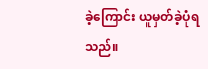ခဲ့ကြောင်း ယူမှတ်ခဲ့ပုံရသည်။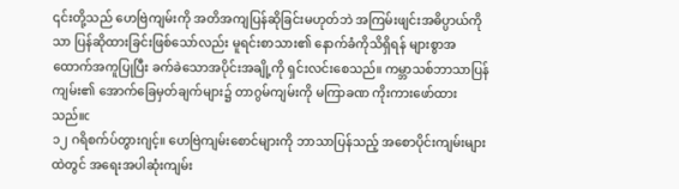၎င်းတို့သည် ဟေဗြဲကျမ်းကို အတိအကျပြန်ဆိုခြင်းမဟုတ်ဘဲ အကြမ်းဖျင်းအဓိပ္ပာယ်ကိုသာ ပြန်ဆိုထားခြင်းဖြစ်သော်လည်း မူရင်းစာသား၏ နောက်ခံကိုသိရှိရန် များစွာအထောက်အကူပြုပြီး ခက်ခဲသောအပိုင်းအချို့ကို ရှင်းလင်းစေသည်။ ကမ္ဘာသစ်ဘာသာပြန်ကျမ်း၏ အောက်ခြေမှတ်ချက်များ၌ တာဂွမ်ကျမ်းကို မကြာခဏ ကိုးကားဖော်ထားသည်။c
၁၂ ဂရိစက်ပ်တွားဂျင့်။ ဟေဗြဲကျမ်းစောင်များကို ဘာသာပြန်သည့် အစောပိုင်းကျမ်းများထဲတွင် အရေးအပါဆုံးကျမ်း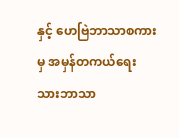နှင့် ဟေဗြဲဘာသာစကားမှ အမှန်တကယ်ရေးသားဘာသာ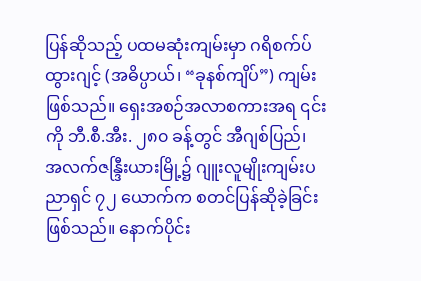ပြန်ဆိုသည့် ပထမဆုံးကျမ်းမှာ ဂရိစက်ပ်ထွားဂျင့် (အဓိပ္ပာယ်၊ “ခုနစ်ကျိပ်”) ကျမ်းဖြစ်သည်။ ရှေးအစဉ်အလာစကားအရ ၎င်းကို ဘီ.စီ.အီး. ၂၈၀ ခန့်တွင် အီဂျစ်ပြည်၊ အလက်ဇန္ဒြီးယားမြို့၌ ဂျူးလူမျိုးကျမ်းပညာရှင် ၇၂ ယောက်က စတင်ပြန်ဆိုခဲ့ခြင်းဖြစ်သည်။ နောက်ပိုင်း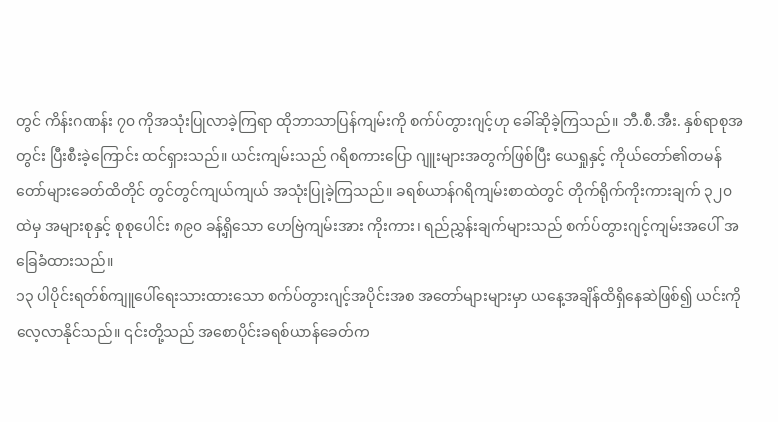တွင် ကိန်းဂဏန်း ၇၀ ကိုအသုံးပြုလာခဲ့ကြရာ ထိုဘာသာပြန်ကျမ်းကို စက်ပ်တွားဂျင့်ဟု ခေါ်ဆိုခဲ့ကြသည်။ ဘီ.စီ.အီး. နှစ်ရာစုအတွင်း ပြီးစီးခဲ့ကြောင်း ထင်ရှားသည်။ ယင်းကျမ်းသည် ဂရိစကားပြော ဂျူးများအတွက်ဖြစ်ပြီး ယေရှုနှင့် ကိုယ်တော်၏တမန်တော်များခေတ်ထိတိုင် တွင်တွင်ကျယ်ကျယ် အသုံးပြုခဲ့ကြသည်။ ခရစ်ယာန်ဂရိကျမ်းစာထဲတွင် တိုက်ရိုက်ကိုးကားချက် ၃၂၀ ထဲမှ အများစုနှင့် စုစုပေါင်း ၈၉၀ ခန့်ရှိသော ဟေဗြဲကျမ်းအား ကိုးကား၊ ရည်ညွှန်းချက်များသည် စက်ပ်တွားဂျင့်ကျမ်းအပေါ် အခြေခံထားသည်။
၁၃ ပါပိုင်းရတ်စ်ကျူပေါ်ရေးသားထားသော စက်ပ်တွားဂျင့်အပိုင်းအစ အတော်များများမှာ ယနေ့အချိန်ထိရှိနေဆဲဖြစ်၍ ယင်းကိုလေ့လာနိုင်သည်။ ၎င်းတို့သည် အစောပိုင်းခရစ်ယာန်ခေတ်က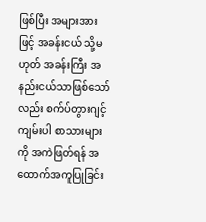ဖြစ်ပြီး အများအားဖြင့် အခန်းငယ် သို့မဟုတ် အခန်းကြီး အနည်းငယ်သာဖြစ်သော်လည်း စက်ပ်တွားဂျင့်ကျမ်းပါ စာသားများကို အကဲဖြတ်ရန် အထောက်အကူပြုခြင်း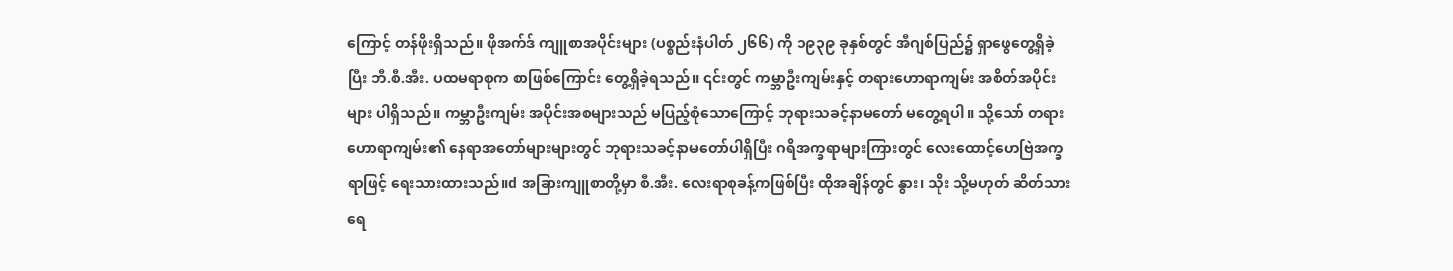ကြောင့် တန်ဖိုးရှိသည်။ ဖိုအက်ဒ် ကျူစာအပိုင်းများ (ပစ္စည်းနံပါတ် ၂၆၆) ကို ၁၉၃၉ ခုနှစ်တွင် အီဂျစ်ပြည်၌ ရှာဖွေတွေ့ရှိခဲ့ပြီး ဘီ.စီ.အီး. ပထမရာစုက စာဖြစ်ကြောင်း တွေ့ရှိခဲ့ရသည်။ ၎င်းတွင် ကမ္ဘာဦးကျမ်းနှင့် တရားဟောရာကျမ်း အစိတ်အပိုင်းများ ပါရှိသည်။ ကမ္ဘာဦးကျမ်း အပိုင်းအစများသည် မပြည့်စုံသောကြောင့် ဘုရားသခင့်နာမတော် မတွေ့ရပါ။ သို့သော် တရားဟောရာကျမ်း၏ နေရာအတော်များများတွင် ဘုရားသခင့်နာမတော်ပါရှိပြီး ဂရိအက္ခရာများကြားတွင် လေးထောင့်ဟေဗြဲအက္ခရာဖြင့် ရေးသားထားသည်။d အခြားကျူစာတို့မှာ စီ.အီး. လေးရာစုခန့်ကဖြစ်ပြီး ထိုအချိန်တွင် နွား၊ သိုး သို့မဟုတ် ဆိတ်သားရေ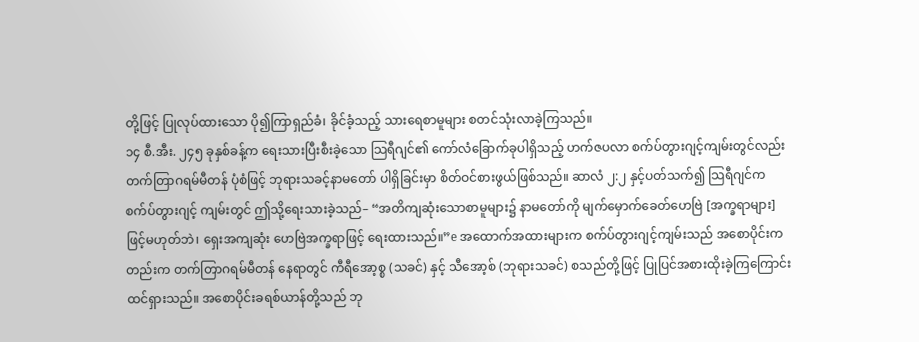တို့ဖြင့် ပြုလုပ်ထားသော ပို၍ကြာရှည်ခံ၊ ခိုင်ခံ့သည့် သားရေစာမူများ စတင်သုံးလာခဲ့ကြသည်။
၁၄ စီ.အီး. ၂၄၅ ခုနှစ်ခန့်က ရေးသားပြီးစီးခဲ့သော သြရီဂျင်၏ ကော်လံခြောက်ခုပါရှိသည့် ဟက်ဇပလာ စက်ပ်တွားဂျင့်ကျမ်းတွင်လည်း တက်တြာဂရမ်မီတန် ပုံစံဖြင့် ဘုရားသခင့်နာမတော် ပါရှိခြင်းမှာ စိတ်ဝင်စားဖွယ်ဖြစ်သည်။ ဆာလံ ၂:၂ နှင့်ပတ်သက်၍ သြရီဂျင်က စက်ပ်တွားဂျင့် ကျမ်းတွင် ဤသို့ရေးသားခဲ့သည်– “အတိကျဆုံးသောစာမူများ၌ နာမတော်ကို မျက်မှောက်ခေတ်ဟေဗြဲ [အက္ခရာများ] ဖြင့်မဟုတ်ဘဲ၊ ရှေးအကျဆုံး ဟေဗြဲအက္ခရာဖြင့် ရေးထားသည်။”e အထောက်အထားများက စက်ပ်တွားဂျင့်ကျမ်းသည် အစောပိုင်းကတည်းက တက်တြာဂရမ်မီတန် နေရာတွင် ကီရီအော့စ္စ (သခင်) နှင့် သီအော့စ် (ဘုရားသခင်) စသည်တို့ဖြင့် ပြုပြင်အစားထိုးခဲ့ကြကြောင်း ထင်ရှားသည်။ အစောပိုင်းခရစ်ယာန်တို့သည် ဘု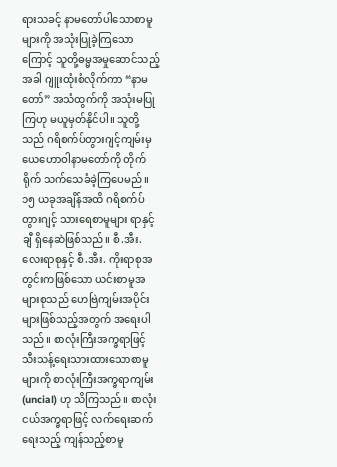ရားသခင့် နာမတော်ပါသောစာမူများကို အသုံးပြုခဲ့ကြသောကြောင့် သူတို့ဓမ္မအမှုဆောင်သည့်အခါ ဂျူးထုံးစံလိုက်ကာ “နာမတော်” အသံထွက်ကို အသုံးမပြုကြဟု မယူမှတ်နိုင်ပါ။ သူတို့သည် ဂရိစက်ပ်တွားဂျင့်ကျမ်းမှ ယေဟောဝါနာမတော်ကို တိုက်ရိုက် သက်သေခံခဲ့ကြပေမည်။
၁၅ ယခုအချိန်အထိ ဂရိစက်ပ်တွားဂျင့် သားရေစာမူများ ရာနှင့်ချီ ရှိနေဆဲဖြစ်သည်။ စီ.အီး. လေးရာစုနှင့် စီ.အီး. ကိုးရာစုအတွင်းကဖြစ်သော ယင်းစာမူအများစုသည် ဟေဗြဲကျမ်းအပိုင်းများဖြစ်သည့်အတွက် အရေးပါသည်။ စာလုံးကြီးအက္ခရာဖြင့် သီးသန့်ရေးသားထားသောစာမူများကို စာလုံးကြီးအက္ခရာကျမ်း (uncial) ဟု သိကြသည်။ စာလုံးငယ်အက္ခရာဖြင့် လက်ရေးဆက်ရေးသည့် ကျန်သည့်စာမူ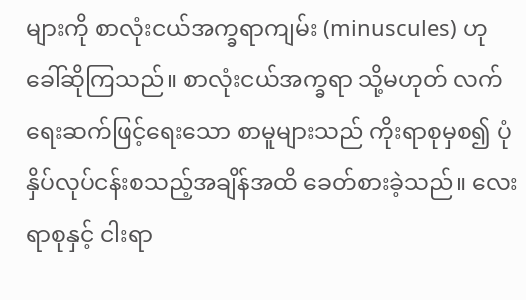များကို စာလုံးငယ်အက္ခရာကျမ်း (minuscules) ဟု ခေါ်ဆိုကြသည်။ စာလုံးငယ်အက္ခရာ သို့မဟုတ် လက်ရေးဆက်ဖြင့်ရေးသော စာမူများသည် ကိုးရာစုမှစ၍ ပုံနှိပ်လုပ်ငန်းစသည့်အချိန်အထိ ခေတ်စားခဲ့သည်။ လေးရာစုနှင့် ငါးရာ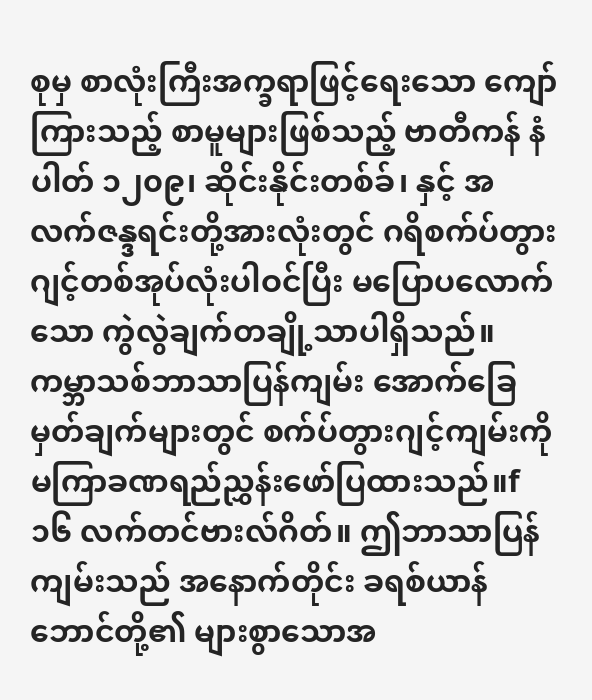စုမှ စာလုံးကြီးအက္ခရာဖြင့်ရေးသော ကျော်ကြားသည့် စာမူများဖြစ်သည့် ဗာတီကန် နံပါတ် ၁၂၀၉၊ ဆိုင်းနိုင်းတစ်ခ်၊ နှင့် အလက်ဇန္ဒရင်းတို့အားလုံးတွင် ဂရိစက်ပ်တွားဂျင့်တစ်အုပ်လုံးပါဝင်ပြီး မပြောပလောက်သော ကွဲလွဲချက်တချို့သာပါရှိသည်။ ကမ္ဘာသစ်ဘာသာပြန်ကျမ်း အောက်ခြေမှတ်ချက်များတွင် စက်ပ်တွားဂျင့်ကျမ်းကို မကြာခဏရည်ညွှန်းဖော်ပြထားသည်။f
၁၆ လက်တင်ဗားလ်ဂိတ်။ ဤဘာသာပြန်ကျမ်းသည် အနောက်တိုင်း ခရစ်ယာန်ဘောင်တို့၏ များစွာသောအ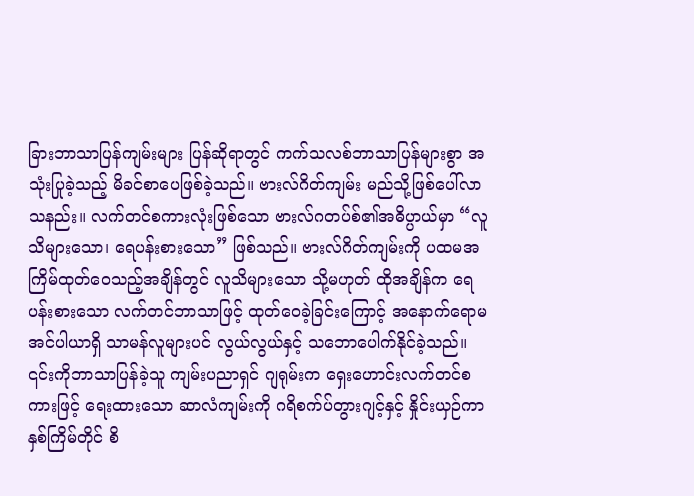ခြားဘာသာပြန်ကျမ်းများ ပြန်ဆိုရာတွင် ကက်သလစ်ဘာသာပြန်များစွာ အသုံးပြုခဲ့သည့် မိခင်စာပေဖြစ်ခဲ့သည်။ ဗားလ်ဂိတ်ကျမ်း မည်သို့ဖြစ်ပေါ်လာသနည်း။ လက်တင်စကားလုံးဖြစ်သော ဗားလ်ဂတပ်စ်၏အဓိပ္ပာယ်မှာ “လူသိများသော၊ ရေပန်းစားသော” ဖြစ်သည်။ ဗားလ်ဂိတ်ကျမ်းကို ပထမအကြိမ်ထုတ်ဝေသည့်အချိန်တွင် လူသိများသော သို့မဟုတ် ထိုအချိန်က ရေပန်းစားသော လက်တင်ဘာသာဖြင့် ထုတ်ဝေခဲ့ခြင်းကြောင့် အနောက်ရောမအင်ပါယာရှိ သာမန်လူများပင် လွယ်လွယ်နှင့် သဘောပေါက်နိုင်ခဲ့သည်။ ၎င်းကိုဘာသာပြန်ခဲ့သူ ကျမ်းပညာရှင် ဂျရုမ်းက ရှေးဟောင်းလက်တင်စကားဖြင့် ရေးထားသော ဆာလံကျမ်းကို ဂရိစက်ပ်တွားဂျင့်နှင့် နှိုင်းယှဉ်ကာ နှစ်ကြိမ်တိုင် စိ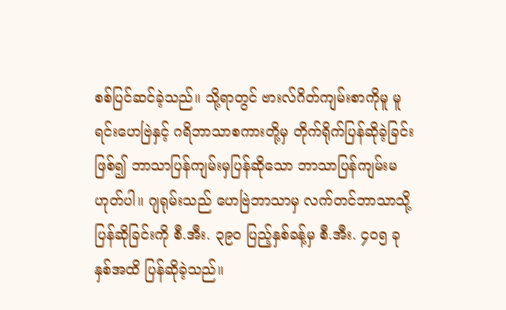စစ်ပြင်ဆင်ခဲ့သည်။ သို့ရာတွင် ဗားလ်ဂိတ်ကျမ်းစာကိုမူ မူရင်းဟေဗြဲနှင့် ဂရိဘာသာစကားတို့မှ တိုက်ရိုက်ပြန်ဆိုခဲ့ခြင်းဖြစ်၍ ဘာသာပြန်ကျမ်းမှပြန်ဆိုသော ဘာသာပြန်ကျမ်းမဟုတ်ပါ။ ဂျရုမ်းသည် ဟေဗြဲဘာသာမှ လက်တင်ဘာသာသို့ ပြန်ဆိုခြင်းကို စီ.အီး. ၃၉၀ ပြည့်နှစ်ခန့်မှ စီ.အီး. ၄၀၅ ခုနှစ်အထိ ပြန်ဆိုခဲ့သည်။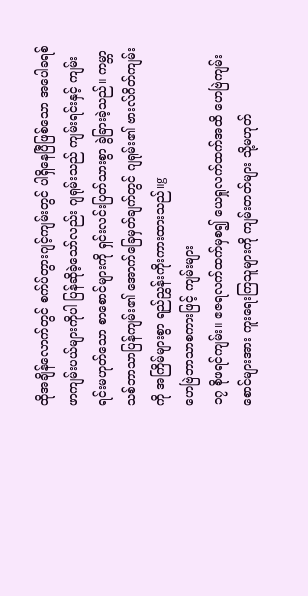ထိုအချိန်လောက်တွင် စက်ပ်တွားဂျင့်ကျမ်းတွင် ပါရှိနေပြီဖြစ်သော အပေါခရစ်ဖာကျမ်းပယ်များကိုပါ ပြန်ဆိုခဲ့သော်လည်း ဂျရုမ်းသည် ကျမ်းရင်းနှင့် ကျမ်းရင်းမဟုတ်သော စာစောင်များကို ရှင်းလင်းပြတ်သားစွာ ခွဲခြားခဲ့သည်။ ကမ္ဘာသစ်ဘာသာပြန်ကျမ်း၏ အောက်ခြေမှတ်ချက်တွင် ဂျရုမ်း၏ ဗားလ်ဂိတ်ကျမ်းကို အကြိမ်များစွာ ရည်ညွှန်းကိုးကားထားသည်။g
ဟေဗြဲဘာသာစကားဖြင့် ကျမ်းများ
၁၇ စိုဖရင်ကျမ်း။ ဧဇရလက်ထက်မှစ၍ ယေရှုလက်ထက်အထိ ဟေဗြဲကျမ်းစောင်များအား ကူးရေးကြသူများကို ကျမ်းတတ်များ သို့မဟုတ်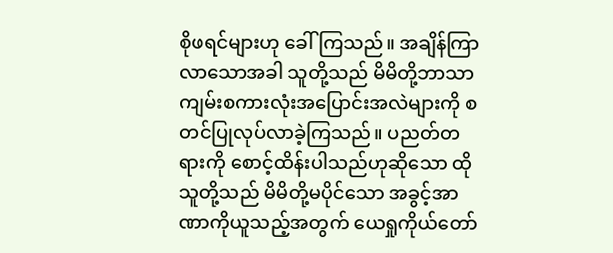စိုဖရင်များဟု ခေါ်ကြသည်။ အချိန်ကြာလာသောအခါ သူတို့သည် မိမိတို့ဘာသာ ကျမ်းစကားလုံးအပြောင်းအလဲများကို စတင်ပြုလုပ်လာခဲ့ကြသည်။ ပညတ်တရားကို စောင့်ထိန်းပါသည်ဟုဆိုသော ထိုသူတို့သည် မိမိတို့မပိုင်သော အခွင့်အာဏာကိုယူသည့်အတွက် ယေရှုကိုယ်တော်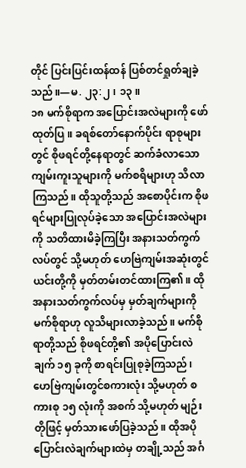တိုင် ပြင်းပြင်းထန်ထန် ပြစ်တင်ရှုတ်ချခဲ့သည်။—မ. ၂၃:၂၊ ၁၃။
၁၈ မက်စိုရာက အပြောင်းအလဲများကို ဖော်ထုတ်ပြ။ ခရစ်တော်နောက်ပိုင်း ရာစုများတွင် စိုဖရင်တို့နေရာတွင် ဆက်ခံလာသော ကျမ်းကူးသူများကို မက်စရိများဟု သိလာကြသည်။ ထိုသူတို့သည် အစောပိုင်းက စိုဖရင်များပြုလုပ်ခဲ့သော အပြောင်းအလဲများကို သတိထားမိခဲ့ကြပြီး အနားသတ်ကွက်လပ်တွင် သို့မဟုတ် ဟေဗြဲကျမ်းအဆုံးတွင် ယင်းတို့ကို မှတ်တမ်းတင်ထားကြ၏။ ထိုအနားသတ်ကွက်လပ်မှ မှတ်ချက်များကို မက်စိုရာဟု လူသိများလာခဲ့သည်။ မက်စိုရာတို့သည် စိုဖရင်တို့၏ အပိုပြောင်းလဲချက် ၁၅ ခုကို စာရင်းပြုစုခဲ့ကြသည်၊ ဟေဗြဲကျမ်းတွင်စကားလုံး သို့မဟုတ် စကားစု ၁၅ လုံးကို အစက် သို့မဟုတ် မျဉ်းတိုဖြင့် မှတ်သားဖော်ပြခဲ့သည်။ ထိုအပိုပြောင်းလဲချက်များထဲမှ တချို့သည် အင်္ဂ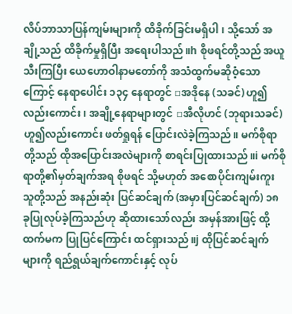လိပ်ဘာသာပြန်ကျမ်းများကို ထိခိုက်ခြင်းမရှိပါ၊ သို့သော် အချို့သည် ထိခိုက်မှုရှိပြီး အရေးပါသည်။h စိုဖရင်တို့သည် အယူသီးကြပြီး ယေဟောဝါနာမတော်ကို အသံထွက်မဆိုဝံ့သောကြောင့် နေရာပေါင်း ၁၃၄ နေရာတွင် ▫အဒိုနေ (သခင်) ဟူ၍လည်းကောင်း၊ အချို့နေရာများတွင် ▫အီလိုဟင် (ဘုရားသခင်) ဟူ၍လည်းကောင်း ဖတ်ရှုရန် ပြောင်းလဲခဲ့ကြသည်။ မက်စိုရာတို့သည် ထိုအပြောင်းအလဲများကို စာရင်းပြုထားသည်။i မက်စိုရာတို့၏မှတ်ချက်အရ စိုဖရင် သို့မဟုတ် အစောပိုင်းကျမ်းကူးသူတို့သည် အနည်းဆုံး ပြင်ဆင်ချက် (အမှားပြင်ဆင်ချက်) ၁၈ ခုပြုလုပ်ခဲ့ကြသည်ဟု ဆိုထားသော်လည်း အမှန်အားဖြင့် ထို့ထက်မက ပြုပြင်ကြောင်း ထင်ရှားသည်။j ထိုပြင်ဆင်ချက်များကို ရည်ရွယ်ချက်ကောင်းနှင့် လုပ်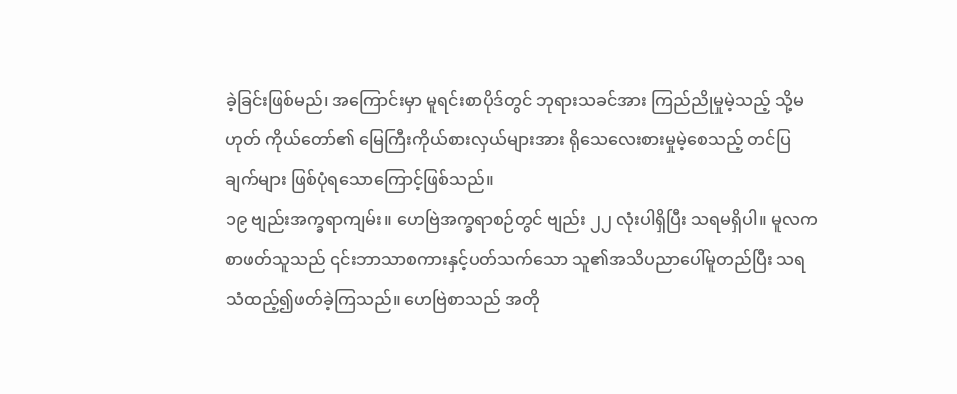ခဲ့ခြင်းဖြစ်မည်၊ အကြောင်းမှာ မူရင်းစာပိုဒ်တွင် ဘုရားသခင်အား ကြည်ညိုမှုမဲ့သည့် သို့မဟုတ် ကိုယ်တော်၏ မြေကြီးကိုယ်စားလှယ်များအား ရိုသေလေးစားမှုမဲ့စေသည့် တင်ပြချက်များ ဖြစ်ပုံရသောကြောင့်ဖြစ်သည်။
၁၉ ဗျည်းအက္ခရာကျမ်း။ ဟေဗြဲအက္ခရာစဉ်တွင် ဗျည်း ၂၂ လုံးပါရှိပြီး သရမရှိပါ။ မူလက စာဖတ်သူသည် ၎င်းဘာသာစကားနှင့်ပတ်သက်သော သူ၏အသိပညာပေါ်မူတည်ပြီး သရသံထည့်၍ဖတ်ခဲ့ကြသည်။ ဟေဗြဲစာသည် အတို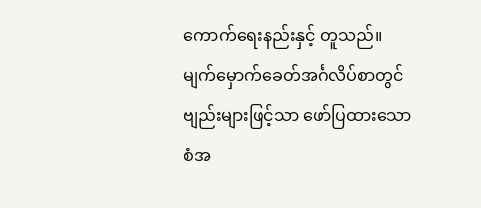ကောက်ရေးနည်းနှင့် တူသည်။ မျက်မှောက်ခေတ်အင်္ဂလိပ်စာတွင် ဗျည်းများဖြင့်သာ ဖော်ပြထားသော စံအ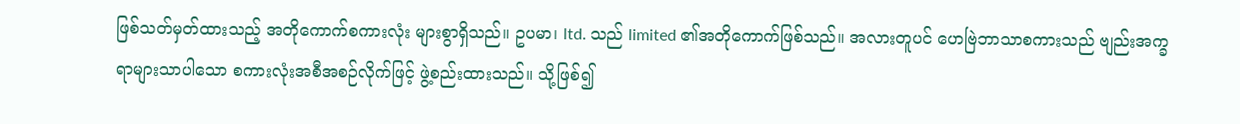ဖြစ်သတ်မှတ်ထားသည့် အတိုကောက်စကားလုံး များစွာရှိသည်။ ဥပမာ၊ ltd. သည် limited ၏အတိုကောက်ဖြစ်သည်။ အလားတူပင် ဟေဗြဲဘာသာစကားသည် ဗျည်းအက္ခရာများသာပါသော စကားလုံးအစီအစဉ်လိုက်ဖြင့် ဖွဲ့စည်းထားသည်။ သို့ဖြစ်၍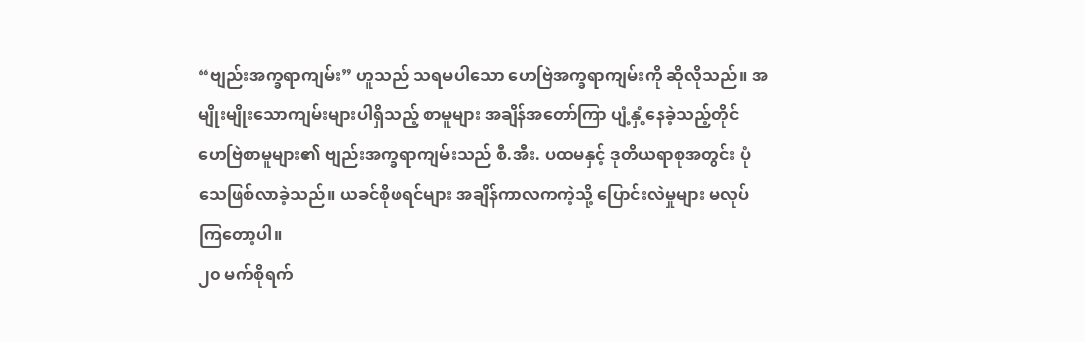“ဗျည်းအက္ခရာကျမ်း” ဟူသည် သရမပါသော ဟေဗြဲအက္ခရာကျမ်းကို ဆိုလိုသည်။ အမျိုးမျိုးသောကျမ်းများပါရှိသည့် စာမူများ အချိန်အတော်ကြာ ပျံ့နှံ့နေခဲ့သည့်တိုင် ဟေဗြဲစာမူများ၏ ဗျည်းအက္ခရာကျမ်းသည် စီ.အီး. ပထမနှင့် ဒုတိယရာစုအတွင်း ပုံသေဖြစ်လာခဲ့သည်။ ယခင်စိုဖရင်များ အချိန်ကာလကကဲ့သို့ ပြောင်းလဲမှုများ မလုပ်ကြတော့ပါ။
၂၀ မက်စိုရက်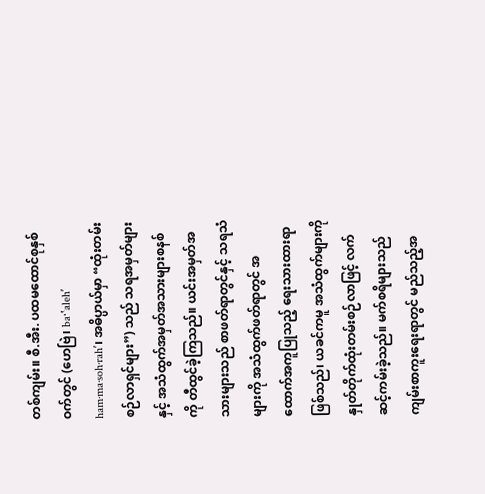တစ်ကျမ်း။ စီ.အီး. ပထမထောင်စုနှစ်ဝက်တွင် (ဟေဗြဲ၊ ba·ʽalehʹ ham·ma·soh·rahʹ၊ အဓိပ္ပာယ်မှာ “ထုံးတမ်းစဉ်လာရှင်များ”) သည် သရအမှတ်များနှင့် အသံထွက်အမှတ်အသားများစနစ်ကို တီထွင်ခဲ့ကြသည်။ ယင်းအမှတ်အသားများသည် စာဖတ်ရာတွင်နှင့် သရသံများကို အသံထွက်ဖတ်ရာတွင် အထောက်အကူပြုသည့် ရေးသားထားရာဖြစ်သည်၊ ယခင်ကမူ အသံထွက်များကို နှုတ်တိုက်ထုံးတမ်းစဉ်လာဖြင့် လက်ဆင့်ကမ်းခဲ့သည်။ မက်စရိများသည် ကျမ်းစာကူးရေးရာတွင် မည်သည့်အ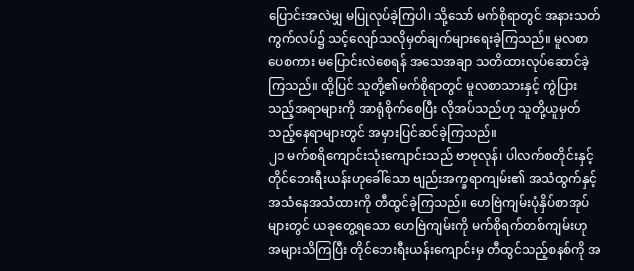ပြောင်းအလဲမျှ မပြုလုပ်ခဲ့ကြပါ၊ သို့သော် မက်စိုရာတွင် အနားသတ်ကွက်လပ်၌ သင့်လျော်သလိုမှတ်ချက်များရေးခဲ့ကြသည်။ မူလစာပေစကား မပြောင်းလဲစေရန် အသေအချာ သတိထားလုပ်ဆောင်ခဲ့ကြသည်။ ထို့ပြင် သူတို့၏မက်စိုရာတွင် မူလစာသားနှင့် ကွဲပြားသည့်အရာများကို အာရုံစိုက်စေပြီး လိုအပ်သည်ဟု သူတို့ယူမှတ်သည့်နေရာများတွင် အမှားပြင်ဆင်ခဲ့ကြသည်။
၂၁ မက်စရိကျောင်းသုံးကျောင်းသည် ဗာဗုလုန်၊ ပါလက်စတိုင်းနှင့် တိုင်ဘေးရီးယန်းဟုခေါ်သော ဗျည်းအက္ခရာကျမ်း၏ အသံထွက်နှင့် အသံနေအသံထားကို တီထွင်ခဲ့ကြသည်။ ဟေဗြဲကျမ်းပုံနှိပ်စာအုပ်များတွင် ယခုတွေ့ရသော ဟေဗြဲကျမ်းကို မက်စိုရက်တစ်ကျမ်းဟု အများသိကြပြီး တိုင်ဘေးရီးယန်းကျောင်းမှ တီထွင်သည့်စနစ်ကို အ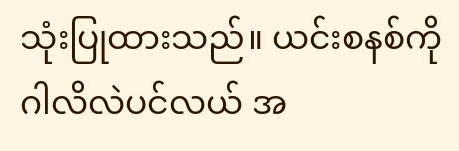သုံးပြုထားသည်။ ယင်းစနစ်ကို ဂါလိလဲပင်လယ် အ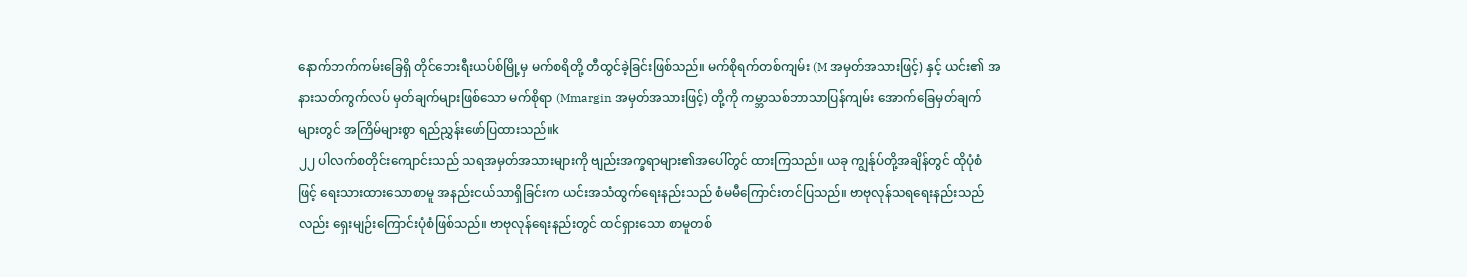နောက်ဘက်ကမ်းခြေရှိ တိုင်ဘေးရီးယပ်စ်မြို့မှ မက်စရိတို့ တီထွင်ခဲ့ခြင်းဖြစ်သည်။ မက်စိုရက်တစ်ကျမ်း (M အမှတ်အသားဖြင့်) နှင့် ယင်း၏ အနားသတ်ကွက်လပ် မှတ်ချက်များဖြစ်သော မက်စိုရာ (Mmargin အမှတ်အသားဖြင့်) တို့ကို ကမ္ဘာသစ်ဘာသာပြန်ကျမ်း အောက်ခြေမှတ်ချက်များတွင် အကြိမ်များစွာ ရည်ညွှန်းဖော်ပြထားသည်။k
၂၂ ပါလက်စတိုင်းကျောင်းသည် သရအမှတ်အသားများကို ဗျည်းအက္ခရာများ၏အပေါ်တွင် ထားကြသည်။ ယခု ကျွန်ုပ်တို့အချိန်တွင် ထိုပုံစံဖြင့် ရေးသားထားသောစာမူ အနည်းငယ်သာရှိခြင်းက ယင်းအသံထွက်ရေးနည်းသည် စံမမီကြောင်းတင်ပြသည်။ ဗာဗုလုန်သရရေးနည်းသည်လည်း ရှေးမျဉ်းကြောင်းပုံစံဖြစ်သည်။ ဗာဗုလုန်ရေးနည်းတွင် ထင်ရှားသော စာမူတစ်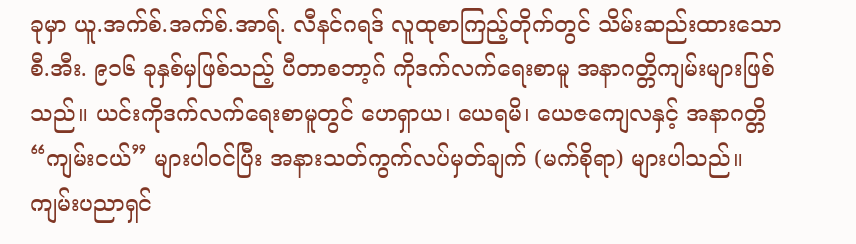ခုမှာ ယူ.အက်စ်.အက်စ်.အာရ်. လီနင်ဂရဒ် လူထုစာကြည့်တိုက်တွင် သိမ်းဆည်းထားသော စီ.အီး. ၉၁၆ ခုနှစ်မှဖြစ်သည့် ပီတာစဘာ့ဂ် ကိုဒက်လက်ရေးစာမူ အနာဂတ္တိကျမ်းများဖြစ်သည်။ ယင်းကိုဒက်လက်ရေးစာမူတွင် ဟေရှာယ၊ ယေရမိ၊ ယေဇကျေလနှင့် အနာဂတ္တိ “ကျမ်းငယ်” များပါဝင်ပြီး အနားသတ်ကွက်လပ်မှတ်ချက် (မက်စိုရာ) များပါသည်။ ကျမ်းပညာရှင်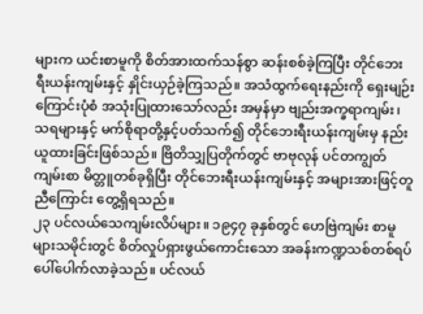များက ယင်းစာမူကို စိတ်အားထက်သန်စွာ ဆန်းစစ်ခဲ့ကြပြီး တိုင်ဘေးရီးယန်းကျမ်းနှင့် နှိုင်းယှဉ်ခဲ့ကြသည်။ အသံထွက်ရေးနည်းကို ရှေးမျဉ်းကြောင်းပုံစံ အသုံးပြုထားသော်လည်း အမှန်မှာ ဗျည်းအက္ခရာကျမ်း၊ သရများနှင့် မက်စိုရာတို့နှင့်ပတ်သက်၍ တိုင်ဘေးရီးယန်းကျမ်းမှ နည်းယူထားခြင်းဖြစ်သည်။ ဗြိတိသျှပြတိုက်တွင် ဗာဗုလုန် ပင်တကျွတ်ကျမ်းစာ မိတ္တူတစ်ခုရှိပြီး တိုင်ဘေးရီးယန်းကျမ်းနှင့် အများအားဖြင့်တူညီကြောင်း တွေ့ရှိရသည်။
၂၃ ပင်လယ်သေကျမ်းလိပ်များ။ ၁၉၄၇ ခုနှစ်တွင် ဟေဗြဲကျမ်း စာမူများသမိုင်းတွင် စိတ်လှုပ်ရှားဖွယ်ကောင်းသော အခန်းကဏ္ဍသစ်တစ်ရပ် ပေါ်ပေါက်လာခဲ့သည်။ ပင်လယ်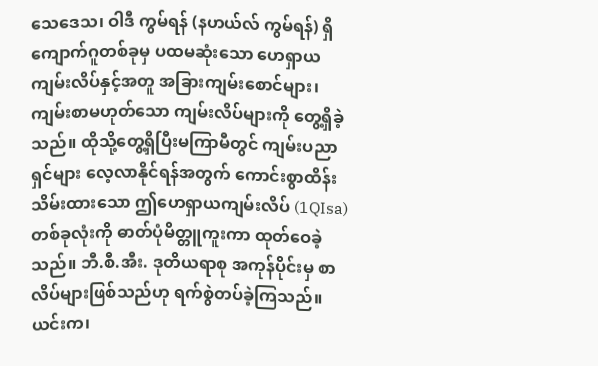သေဒေသ၊ ဝါဒီ ကွမ်ရန် (နဟယ်လ် ကွမ်ရန်) ရှိ ကျောက်ဂူတစ်ခုမှ ပထမဆုံးသော ဟေရှာယကျမ်းလိပ်နှင့်အတူ အခြားကျမ်းစောင်များ၊ ကျမ်းစာမဟုတ်သော ကျမ်းလိပ်များကို တွေ့ရှိခဲ့သည်။ ထိုသို့တွေ့ရှိပြီးမကြာမီတွင် ကျမ်းပညာရှင်များ လေ့လာနိုင်ရန်အတွက် ကောင်းစွာထိန်းသိမ်းထားသော ဤဟေရှာယကျမ်းလိပ် (1QIsa) တစ်ခုလုံးကို ဓာတ်ပုံမိတ္တူကူးကာ ထုတ်ဝေခဲ့သည်။ ဘီ.စီ.အီး. ဒုတိယရာစု အကုန်ပိုင်းမှ စာလိပ်များဖြစ်သည်ဟု ရက်စွဲတပ်ခဲ့ကြသည်။ ယင်းက၊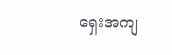ရှေးအကျ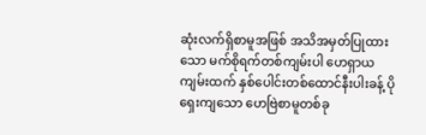ဆုံးလက်ရှိစာမူအဖြစ် အသိအမှတ်ပြုထားသော မက်စိုရက်တစ်ကျမ်းပါ ဟေရှာယကျမ်းထက် နှစ်ပေါင်းတစ်ထောင်နီးပါးခန့် ပိုရှေးကျသော ဟေဗြဲစာမူတစ်ခု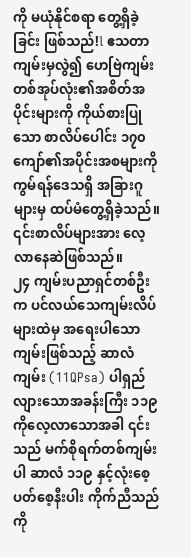ကို မယုံနိုင်စရာ တွေ့ရှိခဲ့ခြင်း ဖြစ်သည်!l ဧသတာကျမ်းမှလွဲ၍ ဟေဗြဲကျမ်း တစ်အုပ်လုံး၏အစိတ်အပိုင်းများကို ကိုယ်စားပြုသော စာလိပ်ပေါင်း ၁၇၀ ကျော်၏အပိုင်းအစများကို ကွမ်ရန်ဒေသရှိ အခြားဂူများမှ ထပ်မံတွေ့ရှိခဲ့သည်။ ၎င်းစာလိပ်များအား လေ့လာနေဆဲဖြစ်သည်။
၂၄ ကျမ်းပညာရှင်တစ်ဦးက ပင်လယ်သေကျမ်းလိပ်များထဲမှ အရေးပါသောကျမ်းဖြစ်သည့် ဆာလံကျမ်း (11QPsa) ပါရှည်လျားသောအခန်းကြီး ၁၁၉ ကိုလေ့လာသောအခါ ၎င်းသည် မက်စိုရက်တစ်ကျမ်းပါ ဆာလံ ၁၁၉ နှင့်လုံးစေ့ပတ်စေ့နီးပါး ကိုက်ညီသည်ကို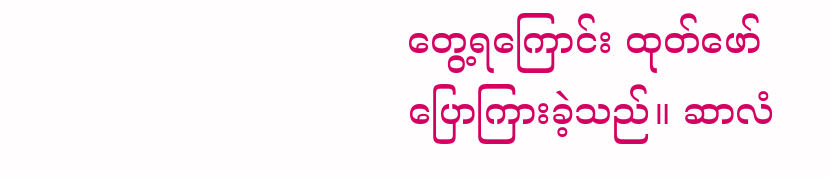တွေ့ရကြောင်း ထုတ်ဖော်ပြောကြားခဲ့သည်။ ဆာလံ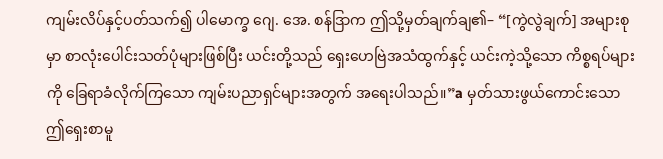ကျမ်းလိပ်နှင့်ပတ်သက်၍ ပါမောက္ခ ဂျေ. အေ. စန်ဒြာက ဤသို့မှတ်ချက်ချ၏– “[ကွဲလွဲချက်] အများစုမှာ စာလုံးပေါင်းသတ်ပုံများဖြစ်ပြီး ယင်းတို့သည် ရှေးဟေဗြဲအသံထွက်နှင့် ယင်းကဲ့သို့သော ကိစ္စရပ်များကို ခြေရာခံလိုက်ကြသော ကျမ်းပညာရှင်များအတွက် အရေးပါသည်။”a မှတ်သားဖွယ်ကောင်းသော ဤရှေးစာမူ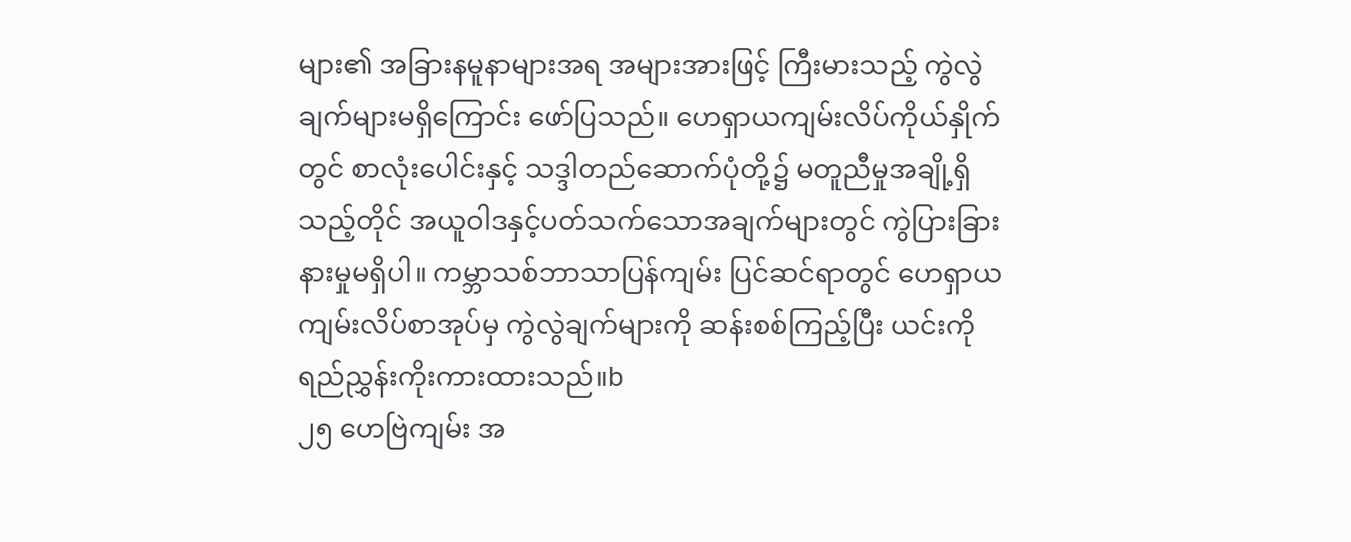များ၏ အခြားနမူနာများအရ အများအားဖြင့် ကြီးမားသည့် ကွဲလွဲချက်များမရှိကြောင်း ဖော်ပြသည်။ ဟေရှာယကျမ်းလိပ်ကိုယ်နှိုက်တွင် စာလုံးပေါင်းနှင့် သဒ္ဒါတည်ဆောက်ပုံတို့၌ မတူညီမှုအချို့ရှိသည့်တိုင် အယူဝါဒနှင့်ပတ်သက်သောအချက်များတွင် ကွဲပြားခြားနားမှုမရှိပါ။ ကမ္ဘာသစ်ဘာသာပြန်ကျမ်း ပြင်ဆင်ရာတွင် ဟေရှာယကျမ်းလိပ်စာအုပ်မှ ကွဲလွဲချက်များကို ဆန်းစစ်ကြည့်ပြီး ယင်းကို ရည်ညွှန်းကိုးကားထားသည်။b
၂၅ ဟေဗြဲကျမ်း အ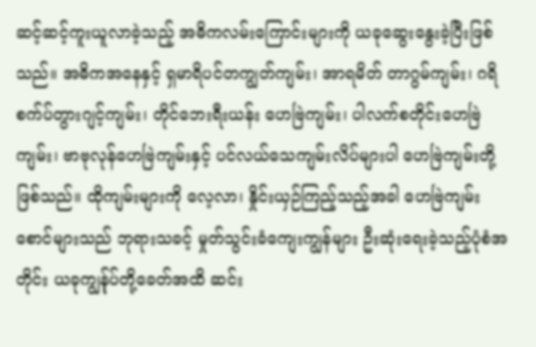ဆင့်ဆင့်ကူးယူလာခဲ့သည့် အဓိကလမ်းကြောင်းများကို ယခုဆွေးနွေးခဲ့ပြီးဖြစ်သည်။ အဓိကအနေနှင့် ရှမာရိပင်တကျွတ်ကျမ်း၊ အာရမိတ် တာဂွမ်ကျမ်း၊ ဂရိစက်ပ်တွားဂျင့်ကျမ်း၊ တိုင်ဘေးရီးယန်း ဟေဗြဲကျမ်း၊ ပါလက်စတိုင်းဟေဗြဲကျမ်း၊ ဗာဗုလုန်ဟေဗြဲကျမ်းနှင့် ပင်လယ်သေကျမ်းလိပ်များပါ ဟေဗြဲကျမ်းတို့ဖြစ်သည်။ ထိုကျမ်းများကို လေ့လာ၊ နှိုင်းယှဉ်ကြည့်သည့်အခါ ဟေဗြဲကျမ်းစောင်များသည် ဘုရားသခင့် မှုတ်သွင်းခံကျေးကျွန်များ ဦးဆုံးရေးခဲ့သည့်ပုံစံအတိုင်း ယခုကျွန်ုပ်တို့ခေတ်အထိ ဆင်း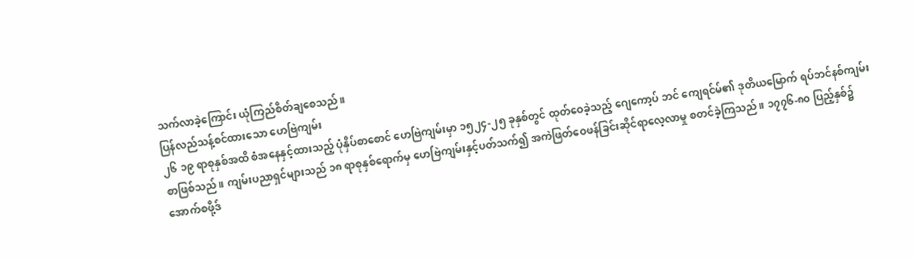သက်လာခဲ့ကြောင်း ယုံကြည်စိတ်ချစေသည်။
ပြန်လည်သန့်စင်ထားသော ဟေဗြဲကျမ်း
၂၆ ၁၉ ရာစုနှစ်အထိ စံအနေနှင့်ထားသည့် ပုံနှိပ်စာစောင် ဟေဗြဲကျမ်းမှာ ၁၅၂၄-၂၅ ခုနှစ်တွင် ထုတ်ဝေခဲ့သည့် ဂျေကော့ပ် ဘင် ကျေရင်မ်၏ ဒုတိယမြောက် ရပ်ဘင်နစ်ကျမ်းစာဖြစ်သည်။ ကျမ်းပညာရှင်များသည် ၁၈ ရာစုနှစ်ရောက်မှ ဟေဗြဲကျမ်းနှင့်ပတ်သက်၍ အကဲဖြတ်ဝေဖန်ခြင်းဆိုင်ရာလေ့လာမှု စတင်ခဲ့ကြသည်။ ၁၇၇၆-၈၀ ပြည့်နှစ်၌ အောက်စဖို့ဒ်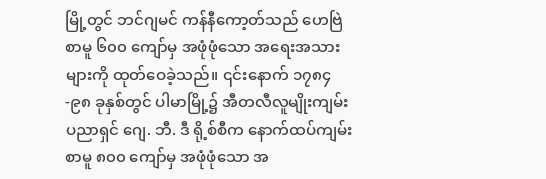မြို့တွင် ဘင်ဂျမင် ကန်နီကော့တ်သည် ဟေဗြဲစာမူ ၆၀၀ ကျော်မှ အဖုံဖုံသော အရေးအသားများကို ထုတ်ဝေခဲ့သည်။ ၎င်းနောက် ၁၇၈၄-၉၈ ခုနှစ်တွင် ပါမာမြို့၌ အီတလီလူမျိုးကျမ်းပညာရှင် ဂျေ. ဘီ. ဒီ ရို့စ်စီက နောက်ထပ်ကျမ်းစာမူ ၈၀၀ ကျော်မှ အဖုံဖုံသော အ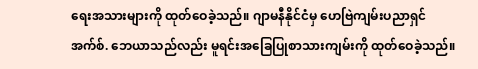ရေးအသားများကို ထုတ်ဝေခဲ့သည်။ ဂျာမနီနိုင်ငံမှ ဟေဗြဲကျမ်းပညာရှင် အက်စ်. ဘေယာသည်လည်း မူရင်းအခြေပြုစာသားကျမ်းကို ထုတ်ဝေခဲ့သည်။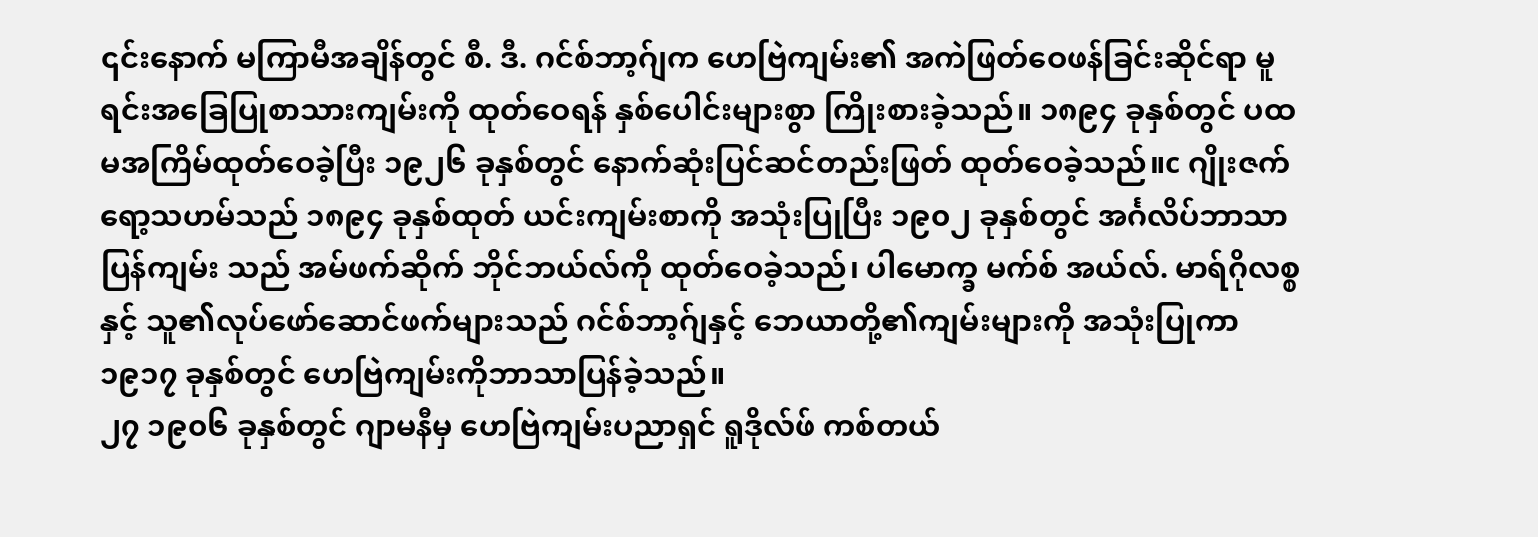၎င်းနောက် မကြာမီအချိန်တွင် စီ. ဒီ. ဂင်စ်ဘာ့ဂ်ျက ဟေဗြဲကျမ်း၏ အကဲဖြတ်ဝေဖန်ခြင်းဆိုင်ရာ မူရင်းအခြေပြုစာသားကျမ်းကို ထုတ်ဝေရန် နှစ်ပေါင်းများစွာ ကြိုးစားခဲ့သည်။ ၁၈၉၄ ခုနှစ်တွင် ပထမအကြိမ်ထုတ်ဝေခဲ့ပြီး ၁၉၂၆ ခုနှစ်တွင် နောက်ဆုံးပြင်ဆင်တည်းဖြတ် ထုတ်ဝေခဲ့သည်။c ဂျိုးဇက် ရော့သဟမ်သည် ၁၈၉၄ ခုနှစ်ထုတ် ယင်းကျမ်းစာကို အသုံးပြုပြီး ၁၉၀၂ ခုနှစ်တွင် အင်္ဂလိပ်ဘာသာပြန်ကျမ်း သည် အမ်ဖက်ဆိုက် ဘိုင်ဘယ်လ်ကို ထုတ်ဝေခဲ့သည်၊ ပါမောက္ခ မက်စ် အယ်လ်. မာရ်ဂိုလစ္စနှင့် သူ၏လုပ်ဖော်ဆောင်ဖက်များသည် ဂင်စ်ဘာ့ဂ်ျနှင့် ဘေယာတို့၏ကျမ်းများကို အသုံးပြုကာ ၁၉၁၇ ခုနှစ်တွင် ဟေဗြဲကျမ်းကိုဘာသာပြန်ခဲ့သည်။
၂၇ ၁၉၀၆ ခုနှစ်တွင် ဂျာမနီမှ ဟေဗြဲကျမ်းပညာရှင် ရူဒိုလ်ဖ် ကစ်တယ်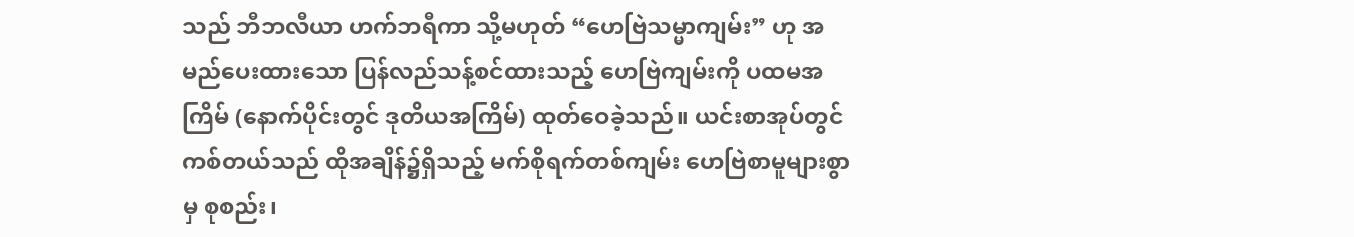သည် ဘီဘလီယာ ဟက်ဘရီကာ သို့မဟုတ် “ဟေဗြဲသမ္မာကျမ်း” ဟု အမည်ပေးထားသော ပြန်လည်သန့်စင်ထားသည့် ဟေဗြဲကျမ်းကို ပထမအကြိမ် (နောက်ပိုင်းတွင် ဒုတိယအကြိမ်) ထုတ်ဝေခဲ့သည်။ ယင်းစာအုပ်တွင် ကစ်တယ်သည် ထိုအချိန်၌ရှိသည့် မက်စိုရက်တစ်ကျမ်း ဟေဗြဲစာမူများစွာမှ စုစည်း၊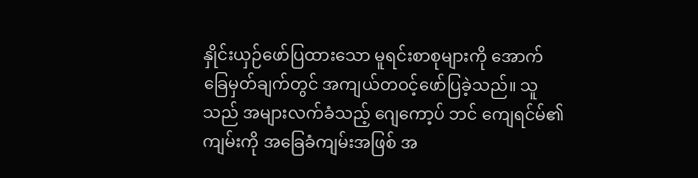နှိုင်းယှဉ်ဖော်ပြထားသော မူရင်းစာစုများကို အောက်ခြေမှတ်ချက်တွင် အကျယ်တဝင့်ဖော်ပြခဲ့သည်။ သူသည် အများလက်ခံသည့် ဂျေကော့ပ် ဘင် ကျေရင်မ်၏ကျမ်းကို အခြေခံကျမ်းအဖြစ် အ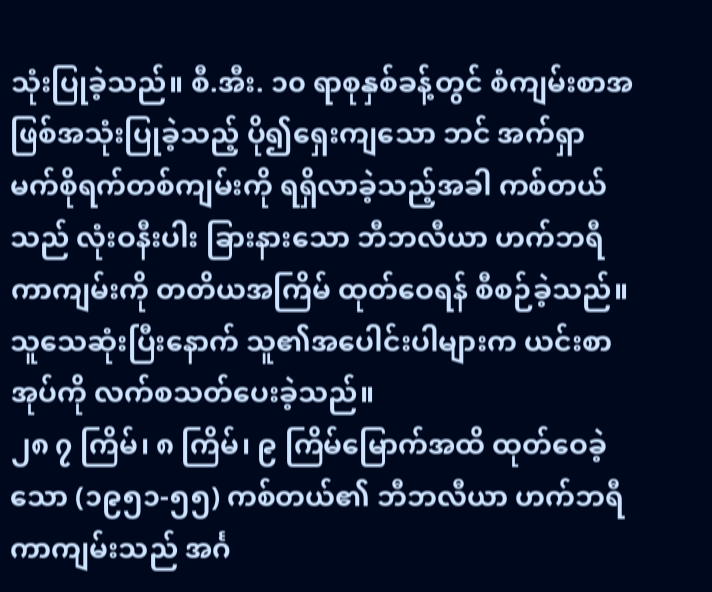သုံးပြုခဲ့သည်။ စီ.အီး. ၁၀ ရာစုနှစ်ခန့်တွင် စံကျမ်းစာအဖြစ်အသုံးပြုခဲ့သည့် ပို၍ရှေးကျသော ဘင် အက်ရှာ မက်စိုရက်တစ်ကျမ်းကို ရရှိလာခဲ့သည့်အခါ ကစ်တယ်သည် လုံးဝနီးပါး ခြားနားသော ဘီဘလီယာ ဟက်ဘရီကာကျမ်းကို တတိယအကြိမ် ထုတ်ဝေရန် စီစဉ်ခဲ့သည်။ သူသေဆုံးပြီးနောက် သူ၏အပေါင်းပါများက ယင်းစာအုပ်ကို လက်စသတ်ပေးခဲ့သည်။
၂၈ ၇ ကြိမ်၊ ၈ ကြိမ်၊ ၉ ကြိမ်မြောက်အထိ ထုတ်ဝေခဲ့သော (၁၉၅၁-၅၅) ကစ်တယ်၏ ဘီဘလီယာ ဟက်ဘရီကာကျမ်းသည် အင်္ဂ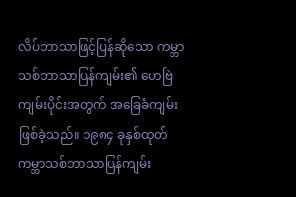လိပ်ဘာသာဖြင့်ပြန်ဆိုသော ကမ္ဘာသစ်ဘာသာပြန်ကျမ်း၏ ဟေဗြဲကျမ်းပိုင်းအတွက် အခြေခံကျမ်းဖြစ်ခဲ့သည်။ ၁၉၈၄ ခုနှစ်ထုတ် ကမ္ဘာသစ်ဘာသာပြန်ကျမ်း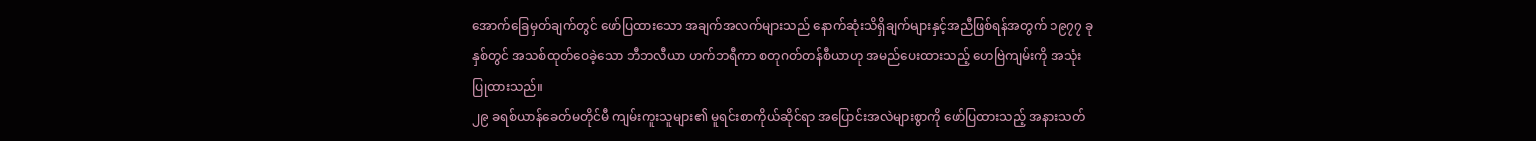အောက်ခြေမှတ်ချက်တွင် ဖော်ပြထားသော အချက်အလက်များသည် နောက်ဆုံးသိရှိချက်များနှင့်အညီဖြစ်ရန်အတွက် ၁၉၇၇ ခုနှစ်တွင် အသစ်ထုတ်ဝေခဲ့သော ဘီဘလီယာ ဟက်ဘရီကာ စတုဂတ်တန်စီယာဟု အမည်ပေးထားသည့် ဟေဗြဲကျမ်းကို အသုံးပြုထားသည်။
၂၉ ခရစ်ယာန်ခေတ်မတိုင်မီ ကျမ်းကူးသူများ၏ မူရင်းစာကိုယ်ဆိုင်ရာ အပြောင်းအလဲများစွာကို ဖော်ပြထားသည့် အနားသတ်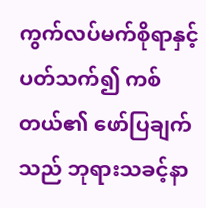ကွက်လပ်မက်စိုရာနှင့်ပတ်သက်၍ ကစ်တယ်၏ ဖော်ပြချက်သည် ဘုရားသခင့်နာ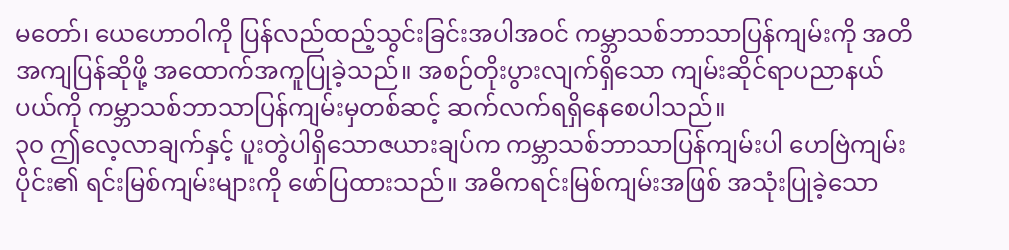မတော်၊ ယေဟောဝါကို ပြန်လည်ထည့်သွင်းခြင်းအပါအဝင် ကမ္ဘာသစ်ဘာသာပြန်ကျမ်းကို အတိအကျပြန်ဆိုဖို့ အထောက်အကူပြုခဲ့သည်။ အစဉ်တိုးပွားလျက်ရှိသော ကျမ်းဆိုင်ရာပညာနယ်ပယ်ကို ကမ္ဘာသစ်ဘာသာပြန်ကျမ်းမှတစ်ဆင့် ဆက်လက်ရရှိနေစေပါသည်။
၃၀ ဤလေ့လာချက်နှင့် ပူးတွဲပါရှိသောဇယားချပ်က ကမ္ဘာသစ်ဘာသာပြန်ကျမ်းပါ ဟေဗြဲကျမ်းပိုင်း၏ ရင်းမြစ်ကျမ်းများကို ဖော်ပြထားသည်။ အဓိကရင်းမြစ်ကျမ်းအဖြစ် အသုံးပြုခဲ့သော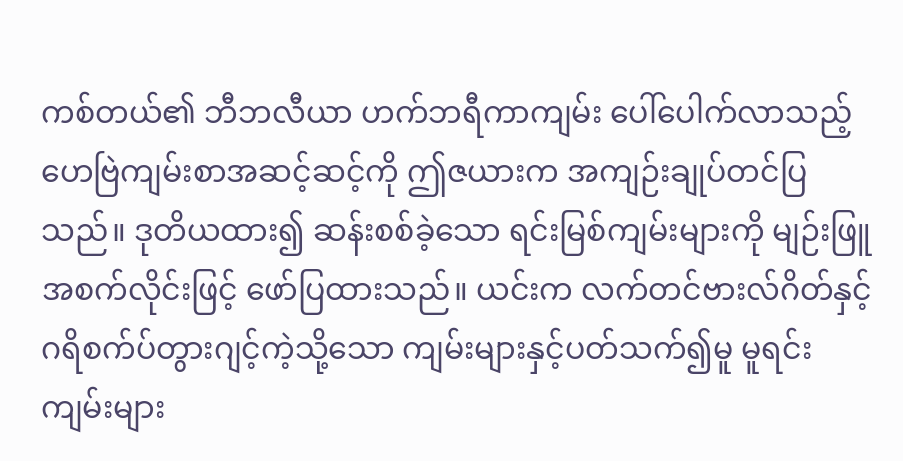ကစ်တယ်၏ ဘီဘလီယာ ဟက်ဘရီကာကျမ်း ပေါ်ပေါက်လာသည့် ဟေဗြဲကျမ်းစာအဆင့်ဆင့်ကို ဤဇယားက အကျဉ်းချုပ်တင်ပြသည်။ ဒုတိယထား၍ ဆန်းစစ်ခဲ့သော ရင်းမြစ်ကျမ်းများကို မျဉ်းဖြူအစက်လိုင်းဖြင့် ဖော်ပြထားသည်။ ယင်းက လက်တင်ဗားလ်ဂိတ်နှင့် ဂရိစက်ပ်တွားဂျင့်ကဲ့သို့သော ကျမ်းများနှင့်ပတ်သက်၍မူ မူရင်းကျမ်းများ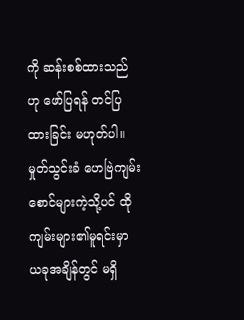ကို ဆန်းစစ်ထားသည်ဟု ဖော်ပြရန် တင်ပြထားခြင်း မဟုတ်ပါ။ မှုတ်သွင်းခံ ဟေဗြဲကျမ်းစောင်များကဲ့သို့ပင် ထိုကျမ်းများ၏မူရင်းမှာ ယခုအချိန်တွင် မရှိ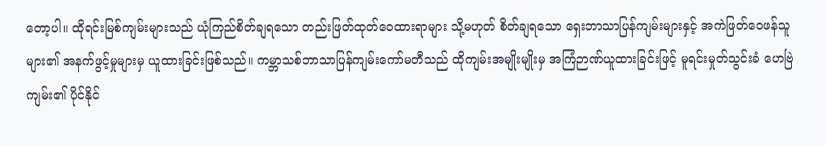တော့ပါ။ ထိုရင်းမြစ်ကျမ်းများသည် ယုံကြည်စိတ်ချရသော တည်းဖြတ်ထုတ်ဝေထားရာများ သို့မဟုတ် စိတ်ချရသော ရှေးဘာသာပြန်ကျမ်းများနှင့် အကဲဖြတ်ဝေဖန်သူများ၏ အနက်ဖွင့်မှုများမှ ယူထားခြင်းဖြစ်သည်။ ကမ္ဘာသစ်ဘာသာပြန်ကျမ်းကော်မတီသည် ထိုကျမ်းအမျိုးမျိုးမှ အကြံဉာဏ်ယူထားခြင်းဖြင့် မူရင်းမှုတ်သွင်းခံ ဟေဗြဲကျမ်း၏ ပိုင်နိုင်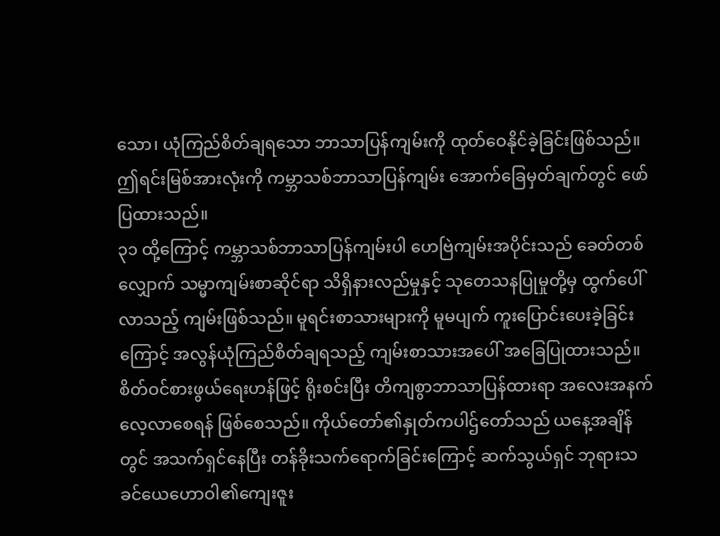သော၊ ယုံကြည်စိတ်ချရသော ဘာသာပြန်ကျမ်းကို ထုတ်ဝေနိုင်ခဲ့ခြင်းဖြစ်သည်။ ဤရင်းမြစ်အားလုံးကို ကမ္ဘာသစ်ဘာသာပြန်ကျမ်း အောက်ခြေမှတ်ချက်တွင် ဖော်ပြထားသည်။
၃၁ ထို့ကြောင့် ကမ္ဘာသစ်ဘာသာပြန်ကျမ်းပါ ဟေဗြဲကျမ်းအပိုင်းသည် ခေတ်တစ်လျှောက် သမ္မာကျမ်းစာဆိုင်ရာ သိရှိနားလည်မှုနှင့် သုတေသနပြုမှုတို့မှ ထွက်ပေါ်လာသည့် ကျမ်းဖြစ်သည်။ မူရင်းစာသားများကို မူမပျက် ကူးပြောင်းပေးခဲ့ခြင်းကြောင့် အလွန်ယုံကြည်စိတ်ချရသည့် ကျမ်းစာသားအပေါ် အခြေပြုထားသည်။ စိတ်ဝင်စားဖွယ်ရေးဟန်ဖြင့် ရိုးစင်းပြီး တိကျစွာဘာသာပြန်ထားရာ အလေးအနက်လေ့လာစေရန် ဖြစ်စေသည်။ ကိုယ်တော်၏နှုတ်ကပါဌ်တော်သည် ယနေ့အချိန်တွင် အသက်ရှင်နေပြီး တန်ခိုးသက်ရောက်ခြင်းကြောင့် ဆက်သွယ်ရှင် ဘုရားသခင်ယေဟောဝါ၏ကျေးဇူး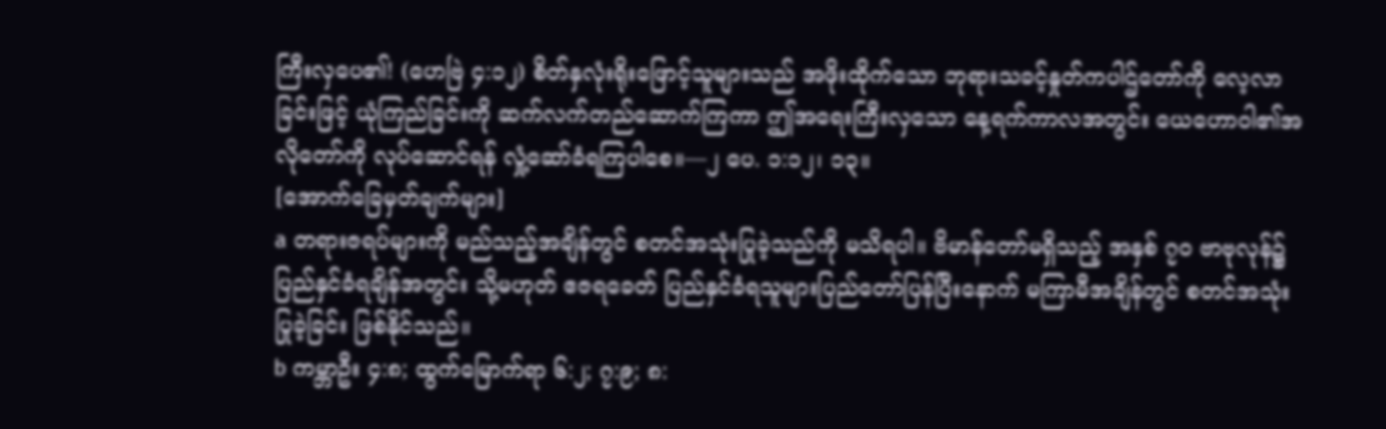ကြီးလှပေ၏! (ဟေဗြဲ ၄:၁၂) စိတ်နှလုံးရိုးဖြောင့်သူများသည် အဖိုးထိုက်သော ဘုရားသခင့်နှုတ်ကပါဌ်တော်ကို လေ့လာခြင်းဖြင့် ယုံကြည်ခြင်းကို ဆက်လက်တည်ဆောက်ကြကာ ဤအရေးကြီးလှသော နေ့ရက်ကာလအတွင်း ယေဟောဝါ၏အလိုတော်ကို လုပ်ဆောင်ရန် လှုံ့ဆော်ခံရကြပါစေ။—၂ ပေ. ၁:၁၂၊ ၁၃။
[အောက်ခြေမှတ်ချက်များ]
a တရားဇရပ်များကို မည်သည့်အချိန်တွင် စတင်အသုံးပြုခဲ့သည်ကို မသိရပါ။ ဗိမာန်တော်မရှိသည့် အနှစ် ၇၀ ဗာဗုလုန်၌ ပြည်နှင်ခံရချိန်အတွင်း သို့မဟုတ် ဧဇရခေတ် ပြည်နှင်ခံရသူများပြည်တော်ပြန်ပြီးနောက် မကြာမီအချိန်တွင် စတင်အသုံးပြုခဲ့ခြင်း ဖြစ်နိုင်သည်။
b ကမ္ဘာဦး ၄:၈; ထွက်မြောက်ရာ ၆:၂; ၇:၉; ၈: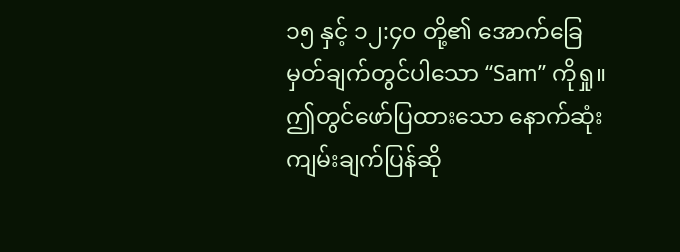၁၅ နှင့် ၁၂:၄၀ တို့၏ အောက်ခြေမှတ်ချက်တွင်ပါသော “Sam” ကိုရှု။ ဤတွင်ဖော်ပြထားသော နောက်ဆုံးကျမ်းချက်ပြန်ဆို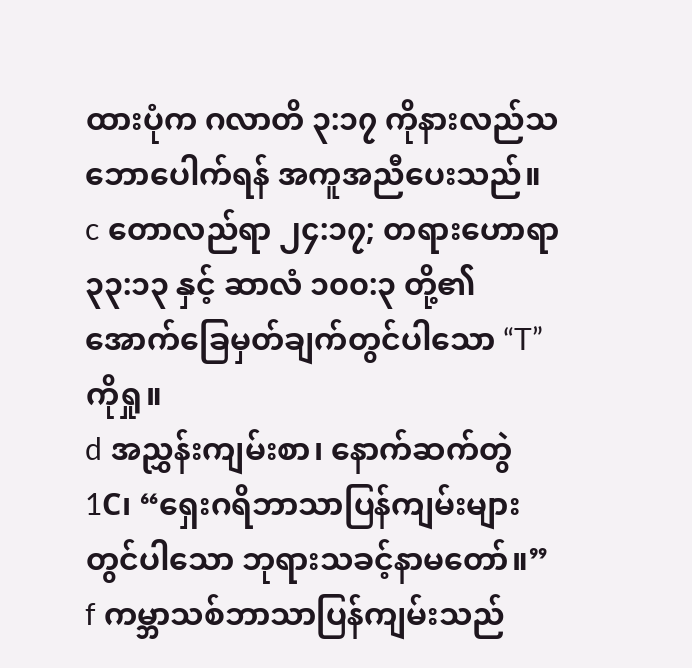ထားပုံက ဂလာတိ ၃:၁၇ ကိုနားလည်သဘောပေါက်ရန် အကူအညီပေးသည်။
c တောလည်ရာ ၂၄:၁၇; တရားဟောရာ ၃၃:၁၃ နှင့် ဆာလံ ၁၀၀:၃ တို့၏ အောက်ခြေမှတ်ချက်တွင်ပါသော “T” ကိုရှု။
d အညွှန်းကျမ်းစာ၊ နောက်ဆက်တွဲ 1C၊ “ရှေးဂရိဘာသာပြန်ကျမ်းများတွင်ပါသော ဘုရားသခင့်နာမတော်။”
f ကမ္ဘာသစ်ဘာသာပြန်ကျမ်းသည်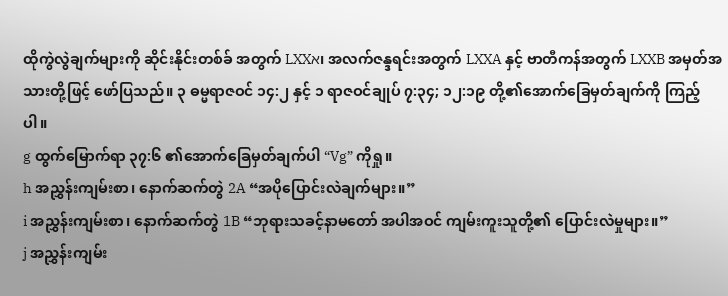ထိုကွဲလွဲချက်များကို ဆိုင်းနိုင်းတစ်ခ် အတွက် LXXא၊ အလက်ဇန္ဒရင်းအတွက် LXXA နှင့် ဗာတီကန်အတွက် LXXB အမှတ်အသားတို့ဖြင့် ဖော်ပြသည်။ ၃ ဓမ္မရာဇဝင် ၁၄:၂ နှင့် ၁ ရာဇဝင်ချုပ် ၇:၃၄; ၁၂:၁၉ တို့၏အောက်ခြေမှတ်ချက်ကို ကြည့်ပါ။
g ထွက်မြောက်ရာ ၃၇:၆ ၏အောက်ခြေမှတ်ချက်ပါ “Vg” ကိုရှု။
h အညွှန်းကျမ်းစာ၊ နောက်ဆက်တွဲ 2A “အပိုပြောင်းလဲချက်များ။”
i အညွှန်းကျမ်းစာ၊ နောက်ဆက်တွဲ 1B “ဘုရားသခင့်နာမတော် အပါအဝင် ကျမ်းကူးသူတို့၏ ပြောင်းလဲမှုများ။”
j အညွှန်းကျမ်း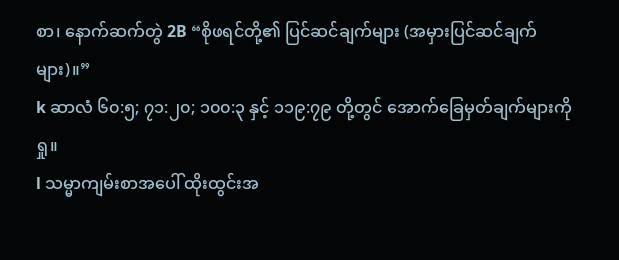စာ၊ နောက်ဆက်တွဲ 2B “စိုဖရင်တို့၏ ပြင်ဆင်ချက်များ (အမှားပြင်ဆင်ချက်များ)။”
k ဆာလံ ၆၀:၅; ၇၁:၂၀; ၁၀၀:၃ နှင့် ၁၁၉:၇၉ တို့တွင် အောက်ခြေမှတ်ချက်များကိုရှု။
l သမ္မာကျမ်းစာအပေါ် ထိုးထွင်းအ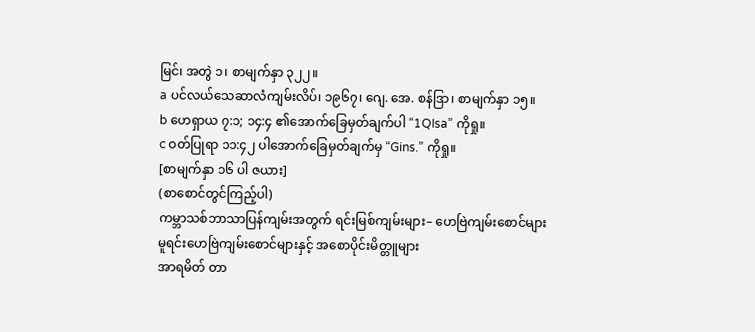မြင်၊ အတွဲ ၁၊ စာမျက်နှာ ၃၂၂။
a ပင်လယ်သေဆာလံကျမ်းလိပ်၊ ၁၉၆၇၊ ဂျေ. အေ. စန်ဒြာ၊ စာမျက်နှာ ၁၅။
b ဟေရှာယ ၇:၁; ၁၄:၄ ၏အောက်ခြေမှတ်ချက်ပါ “1QIsa” ကိုရှု။
c ဝတ်ပြုရာ ၁၁:၄၂ ပါအောက်ခြေမှတ်ချက်မှ “Gins.” ကိုရှု။
[စာမျက်နှာ ၁၆ ပါ ဇယား]
(စာစောင်တွင်ကြည့်ပါ)
ကမ္ဘာသစ်ဘာသာပြန်ကျမ်းအတွက် ရင်းမြစ်ကျမ်းများ– ဟေဗြဲကျမ်းစောင်များ
မူရင်းဟေဗြဲကျမ်းစောင်များနှင့် အစောပိုင်းမိတ္တူများ
အာရမိတ် တာ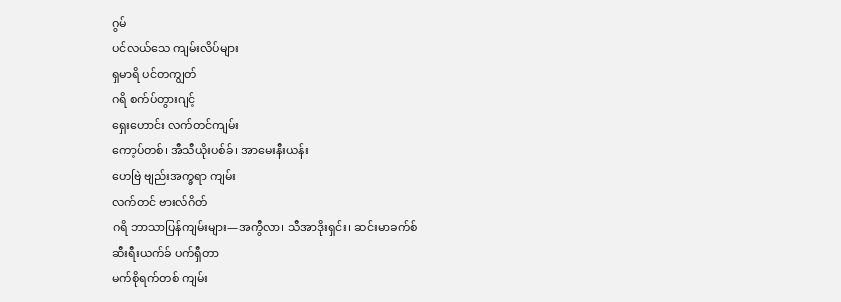ဂွမ်
ပင်လယ်သေ ကျမ်းလိပ်များ
ရှမာရိ ပင်တကျွတ်
ဂရိ စက်ပ်တွားဂျင့်
ရှေးဟောင်း လက်တင်ကျမ်း
ကော့ပ်တစ်၊ အီသီယိုးပစ်ခ်၊ အာမေးနီးယန်း
ဟေဗြဲ ဗျည်းအက္ခရာ ကျမ်း
လက်တင် ဗားလ်ဂိတ်
ဂရိ ဘာသာပြန်ကျမ်းများ—အကွီလာ၊ သီအာဒိုးရှင်း၊ ဆင်းမာခက်စ်
ဆီးရီးယက်ခ် ပက်ရှီတာ
မက်စိုရက်တစ် ကျမ်း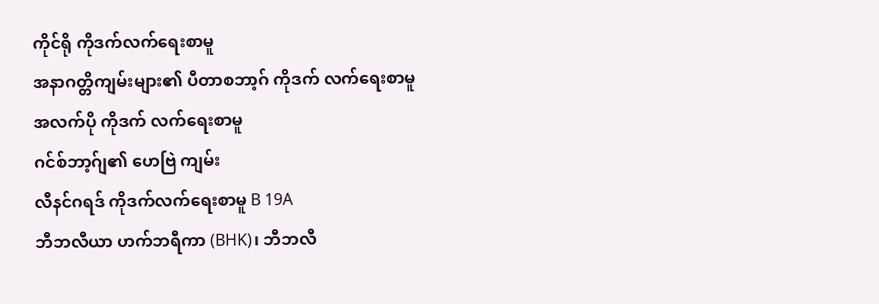ကိုင်ရို ကိုဒက်လက်ရေးစာမူ
အနာဂတ္တိကျမ်းများ၏ ပီတာစဘာ့ဂ် ကိုဒက် လက်ရေးစာမူ
အလက်ပို ကိုဒက် လက်ရေးစာမူ
ဂင်စ်ဘာ့ဂ်ျ၏ ဟေဗြဲ ကျမ်း
လီနင်ဂရဒ် ကိုဒက်လက်ရေးစာမူ B 19A
ဘီဘလီယာ ဟက်ဘရီကာ (BHK)၊ ဘီဘလီ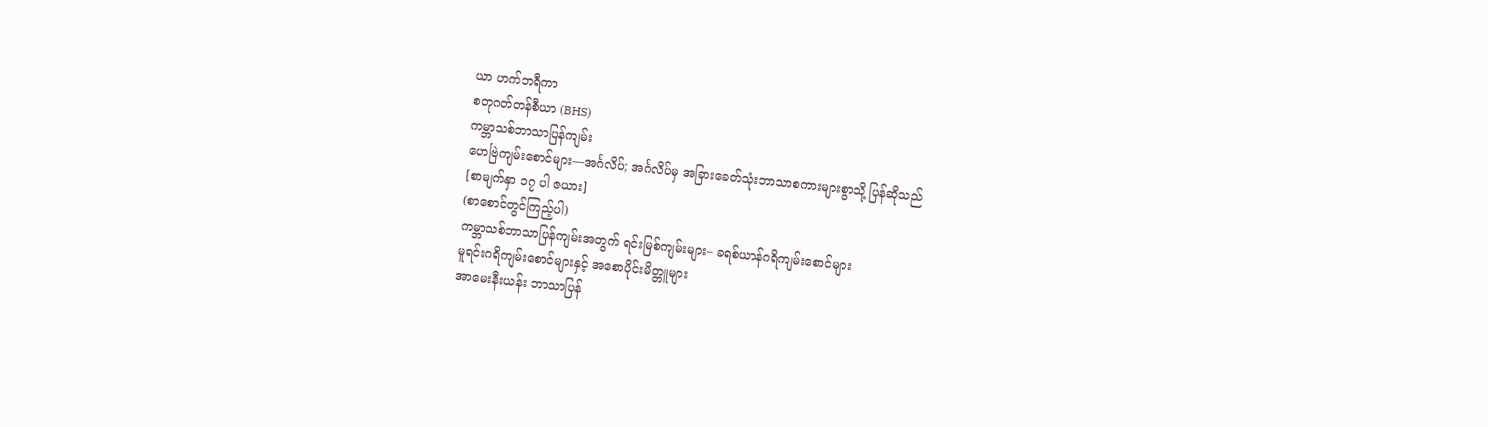ယာ ဟက်ဘရီကာ
စတုဂတ်တန်စီယာ (BHS)
ကမ္ဘာသစ်ဘာသာပြန်ကျမ်း
ဟေဗြဲကျမ်းစောင်များ—အင်္ဂလိပ်; အင်္ဂလိပ်မှ အခြားခေတ်သုံးဘာသာစကားများစွာသို့ ပြန်ဆိုသည်
[စာမျက်နှာ ၁၇ ပါ ဇယား]
(စာစောင်တွင်ကြည့်ပါ)
ကမ္ဘာသစ်ဘာသာပြန်ကျမ်းအတွက် ရင်းမြစ်ကျမ်းများ– ခရစ်ယာန်ဂရိကျမ်းစောင်များ
မူရင်းဂရိကျမ်းစောင်များနှင့် အစောပိုင်းမိတ္တူများ
အာမေးနီးယန်း ဘာသာပြန်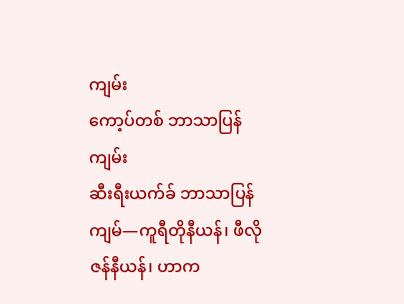ကျမ်း
ကော့ပ်တစ် ဘာသာပြန်ကျမ်း
ဆီးရီးယက်ခ် ဘာသာပြန်ကျမ်—ကူရီတိုနီယန်၊ ဖီလိုဇန်နီယန်၊ ဟာက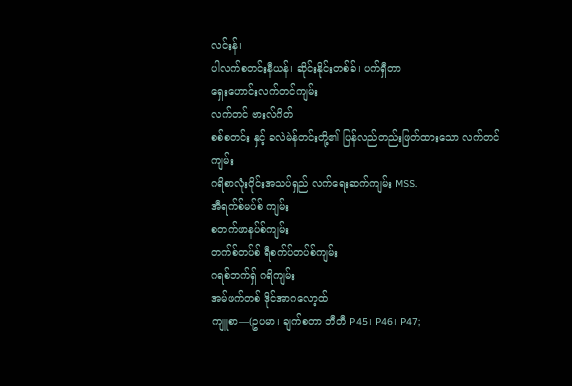လင်းန်၊
ပါလက်စတင်းနီယန်၊ ဆိုင်းနိုင်းတစ်ခ်၊ ပက်ရှီတာ
ရှေးဟောင်းလက်တင်ကျမ်း
လက်တင် ဗားလ်ဂိတ်
စစ်စတင်း နှင့် ခလဲမဲန်တင်းတို့၏ ပြန်လည်တည်းဖြတ်ထားသော လက်တင် ကျမ်း
ဂရိစာလုံးဝိုင်းအသပ်ရှည် လက်ရေးဆက်ကျမ်း MSS.
အီရက်စ်မပ်စ် ကျမ်း
စတက်ဖာနပ်စ်ကျမ်း
တက်စ်တပ်စ် ရီစက်ပ်တပ်စ်ကျမ်း
ဂရစ်ဘက်ရှ် ဂရိကျမ်း
အမ်ဖက်တစ် ဒိုင်အာဂလော့ထ်
ကျူစာ—(ဥပမာ၊ ချက်စတာ ဘီတီ P45၊ P46၊ P47;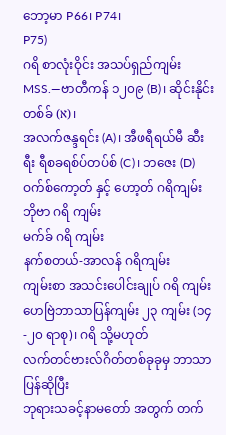ဘော့မာ P66၊ P74၊
P75)
ဂရိ စာလုံးဝိုင်း အသပ်ရှည်ကျမ်း MSS.—ဗာတီကန် ၁၂၀၉ (B)၊ ဆိုင်းနိုင်းတစ်ခ် (א)၊
အလက်ဇန္ဒရင်း (A)၊ အီဖရီရယ်မီ ဆီးရီး ရီစခရစ်ပ်တပ်စ် (C)၊ ဘဇေး (D)
ဝက်စ်ကော့တ် နှင့် ဟော့တ် ဂရိကျမ်း
ဘိုဗာ ဂရိ ကျမ်း
မက်ခ် ဂရိ ကျမ်း
နက်စတယ်-အာလန် ဂရိကျမ်း
ကျမ်းစာ အသင်းပေါင်းချုပ် ဂရိ ကျမ်း
ဟေဗြဲဘာသာပြန်ကျမ်း ၂၃ ကျမ်း (၁၄-၂၀ ရာစု)၊ ဂရိ သို့မဟုတ်
လက်တင်ဗားလ်ဂိတ်တစ်ခုခုမှ ဘာသာပြန်ဆိုပြီး
ဘုရားသခင့်နာမတော် အတွက် တက်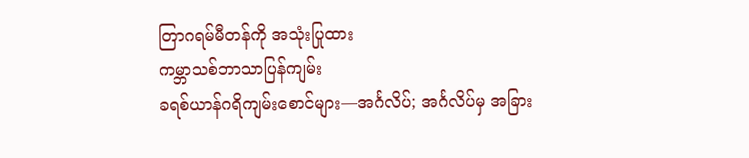တြာဂရမ်မီတန်ကို အသုံးပြုထား
ကမ္ဘာသစ်ဘာသာပြန်ကျမ်း
ခရစ်ယာန်ဂရိကျမ်းစောင်များ—အင်္ဂလိပ်; အင်္ဂလိပ်မှ အခြား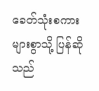ခေတ်သုံးစကားများစွာသို့ ပြန်ဆိုသည်